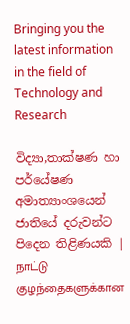Bringing you the latest information in the field of Technology and Research

විද්‍යා,තාක්ෂණ හා පර්යේෂණ අමාත්‍යාංශයෙන් ජාතියේ දරුවන්ට පිදෙන තිළිණයකි | நாட்டு குழந்தைகளுக்கான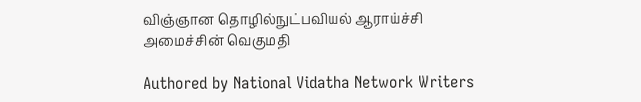விஞ்ஞான தொழில்நுட்பவியல் ஆராய்ச்சி அமைச்சின் வெகுமதி

Authored by National Vidatha Network Writers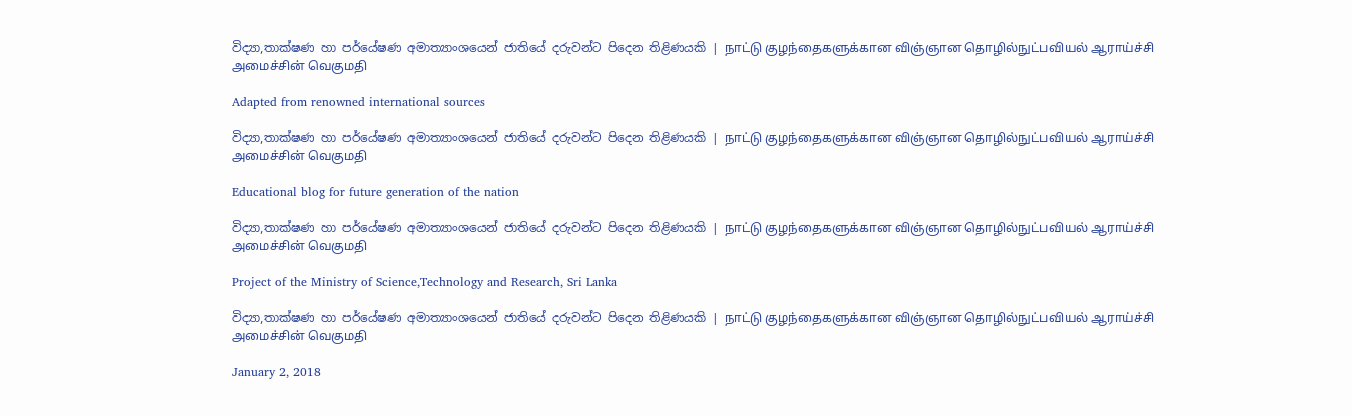විද්‍යා,තාක්ෂණ හා පර්යේෂණ අමාත්‍යාංශයෙන් ජාතියේ දරුවන්ට පිදෙන තිළිණයකි | நாட்டு குழந்தைகளுக்கான விஞ்ஞான தொழில்நுட்பவியல் ஆராய்ச்சி அமைச்சின் வெகுமதி

Adapted from renowned international sources

විද්‍යා,තාක්ෂණ හා පර්යේෂණ අමාත්‍යාංශයෙන් ජාතියේ දරුවන්ට පිදෙන තිළිණයකි | நாட்டு குழந்தைகளுக்கான விஞ்ஞான தொழில்நுட்பவியல் ஆராய்ச்சி அமைச்சின் வெகுமதி

Educational blog for future generation of the nation

විද්‍යා,තාක්ෂණ හා පර්යේෂණ අමාත්‍යාංශයෙන් ජාතියේ දරුවන්ට පිදෙන තිළිණයකි | நாட்டு குழந்தைகளுக்கான விஞ்ஞான தொழில்நுட்பவியல் ஆராய்ச்சி அமைச்சின் வெகுமதி

Project of the Ministry of Science,Technology and Research, Sri Lanka

විද්‍යා,තාක්ෂණ හා පර්යේෂණ අමාත්‍යාංශයෙන් ජාතියේ දරුවන්ට පිදෙන තිළිණයකි | நாட்டு குழந்தைகளுக்கான விஞ்ஞான தொழில்நுட்பவியல் ஆராய்ச்சி அமைச்சின் வெகுமதி

January 2, 2018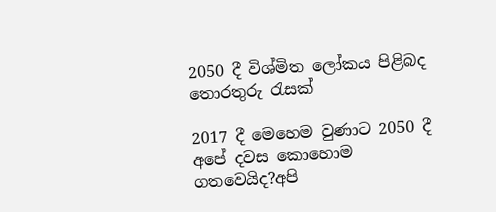2050 දී විශ්මිත ලෝකය පිළිබද තොරතුරු රැසක්

2017 දී මෙහෙම වුණාට 2050 දී අපේ දවස කොහොම ගතවෙයිද?අපි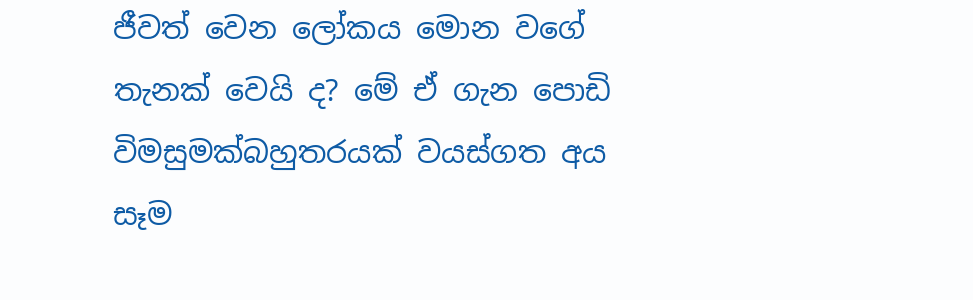ජීවත් වෙන ලෝකය මොන වගේ තැනක් වෙයි ද? මේ ඒ ගැන පොඩි විමසුමක්බහුතරයක් වයස්ගත අය සෑම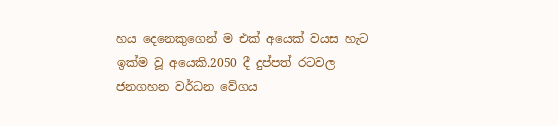හය දෙනෙකුගෙන් ම එක් අයෙක් වයස හැට ඉක්ම වූ අයෙකි.2050 දී දුප්පත් රටවල ජනගහන වර්ධන වේගය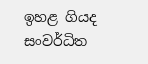ඉහළ ගියද සංවර්ධිත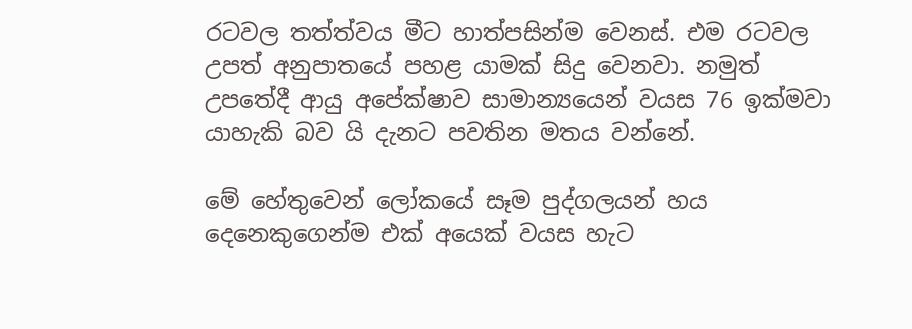රටවල තත්ත්වය මීට හාත්පසින්ම වෙනස්. එම රටවල උපත් අනුපාතයේ පහළ යාමක් සිදු වෙනවා. නමුත් උපතේදී ආයු අපේක්ෂාව සාමාන්‍යයෙන් වයස 76 ඉක්මවා යාහැකි බව යි දැනට පවතින මතය වන්නේ.

මේ හේතුවෙන් ලෝකයේ සෑම පුද්ගලයන් හය දෙනෙකුගෙන්ම එක් අයෙක් වයස හැට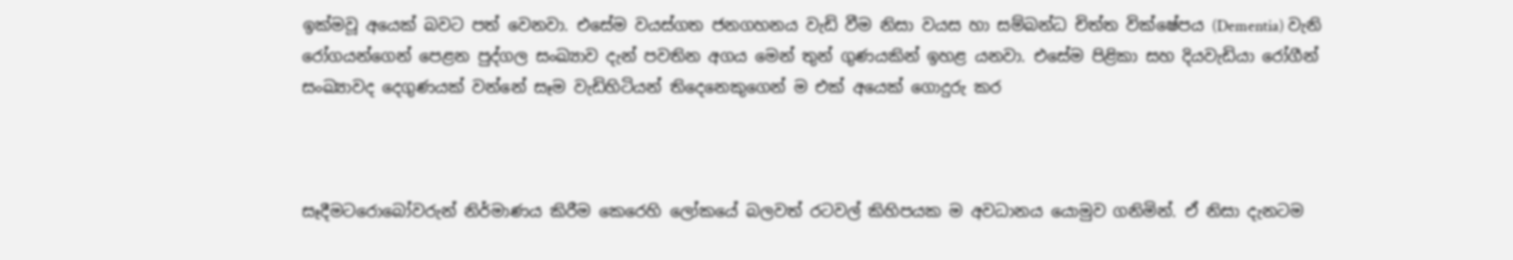ඉක්මවූ අයෙක් බවට පත් වෙනවා. එසේම වයස්ගත ජනගහනය වැඩි වීම නිසා වයස හා සම්බන්ධ චිත්ත වික්ෂේපය (Dementia) වැනි රෝගයන්ගෙන් පෙළන පුද්ගල සංඛ්‍යාව දැන් පවතින අගය මෙන් තුන් ගුණයකින් ඉහළ යනවා. එසේම පිළිකා සහ දියවැඩියා රෝගීන් සංඛ්‍යාවද දෙගුණයක් වන්නේ සෑම වැඩිහිටියන් තිදෙනෙකුගෙන් ම එක් අයෙක් ගොදුරු කර



සෑදීමටරොබෝවරුන් නිර්මාණය කිරීම කෙරෙහි ලෝකයේ බලවත් රටවල් කිහිපයක ම අවධානය යොමුව ගනිමින්. ඒ නිසා දැනටම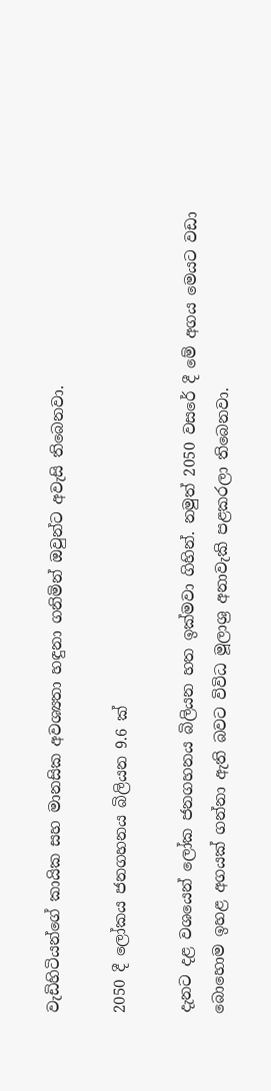වැඩිහිටියන්ගේ කායික සහ මානසික අවශ්‍යතා හඳුනා ගනිමින් ඔවුන්ට අවැසි තිබෙනවා.

2050 දී ලෝකය ජනගහනය බිලියන 9.6 ක්

දැනට දළ වශයෙන් ලෝක ජනගහනය බිලියන හත ඉක්මවා ගිහින්. නමුත් 2050 වසරේ දී මේ අගය මෙයට වඩා බොහොම ඉහළ අගයක් ගන්නා ඇති බවට විවිධ මූලාශ්‍ර අනාවැකි පළකරලා තිබෙනවා.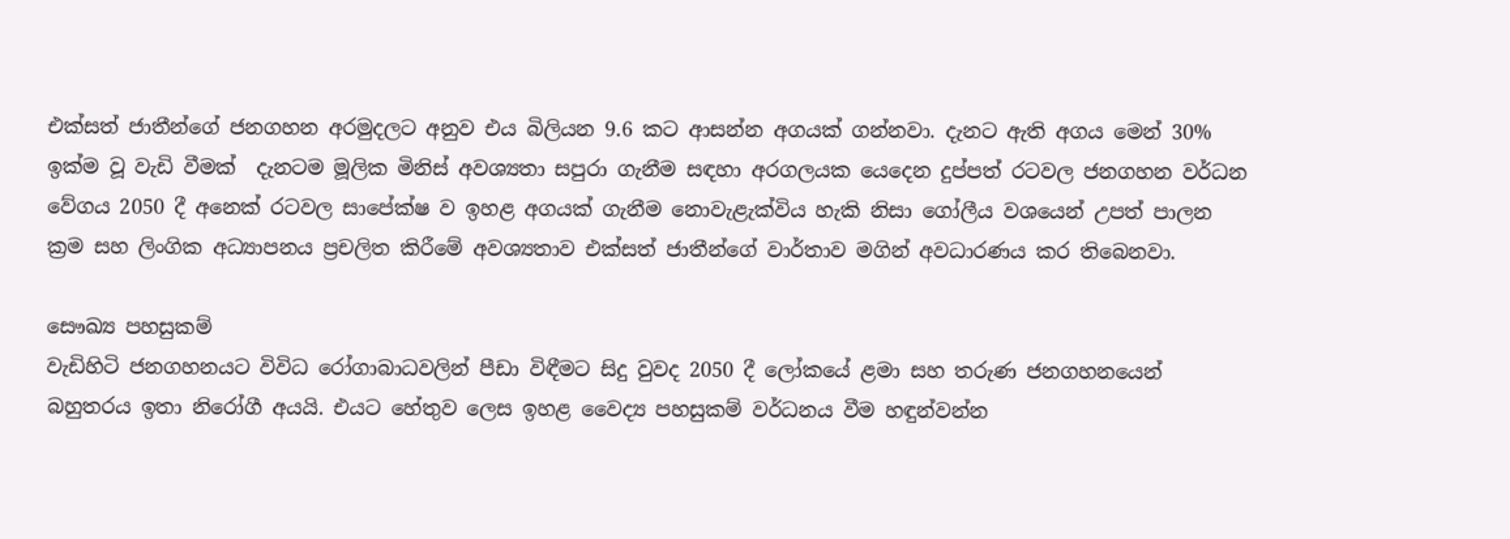එක්සත් ජාතීන්ගේ ජනගහන අරමුදලට අනුව එය බිලියන 9.6 කට ආසන්න අගයක් ගන්නවා. දැනට ඇති අගය මෙන් 30% ඉක්ම වූ වැඩි වීමක්  දැනටම මූලික මිනිස් අවශ්‍යතා සපුරා ගැනීම සඳහා අරගලයක යෙදෙන දුප්පත් රටවල ජනගහන වර්ධන වේගය 2050 දී අනෙක් රටවල සාපේක්ෂ ව ඉහළ අගයක් ගැනීම නොවැළැක්විය හැකි නිසා ගෝලීය වශයෙන් උපත් පාලන ක්‍රම සහ ලිංගික අධ්‍යාපනය ප්‍රචලිත කිරීමේ අවශ්‍යතාව එක්සත් ජාතීන්ගේ වාර්තාව මගින් අවධාරණය කර තිබෙනවා.

සෞඛ්‍ය පහසුකම්
වැඩිහිටි ජනගහනයට විවිධ රෝගාබාධවලින් පීඩා විඳීමට සිදු වුවද 2050 දී ලෝකයේ ළමා සහ තරුණ ජනගහනයෙන් බහුතරය ඉතා නිරෝගී අයයි. එයට හේතුව ලෙස ඉහළ වෛද්‍ය පහසුකම් වර්ධනය වීම හඳුන්වන්න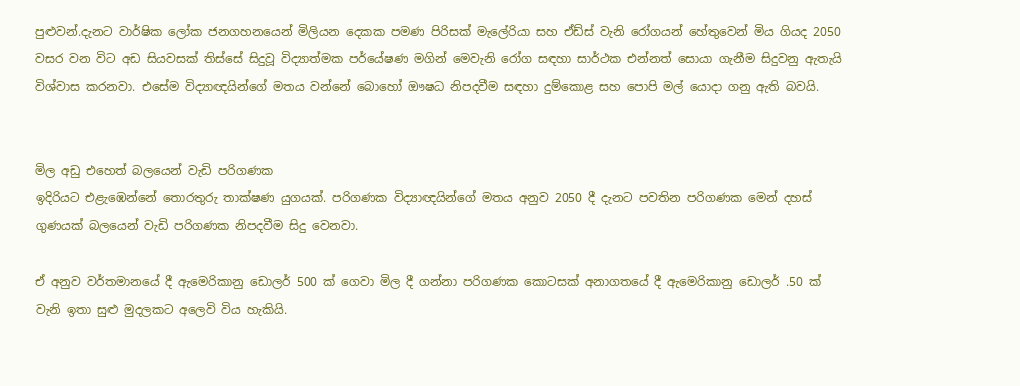පුළුවන්.දැනට වාර්ෂික ලෝක ජනගහනයෙන් මිලියන දෙකක පමණ පිරිසක් මැලේරියා සහ ඒඩ්ස් වැනි රෝගයන් හේතුවෙන් මිය ගියද 2050 වසර වන විට අඩ සියවසක් තිස්සේ සිදුවූ විද්‍යාත්මක පර්යේෂණ මගින් මෙවැනි රෝග සඳහා සාර්ථක එන්නත් සොයා ගැනීම සිදුවනු ඇතැයි විශ්වාස කරනවා. එසේම විද්‍යාඥයින්ගේ මතය වන්නේ බොහෝ ඖෂධ නිපදවීම සඳහා දුම්කොළ සහ පොපි මල් යොදා ගනු ඇති බවයි.


මිල අඩු එහෙත් බලයෙන් වැඩි පරිගණක
ඉදිරියට එළැඹෙන්නේ තොරතුරු තාක්ෂණ යුගයක්. පරිගණක විද්‍යාඥයින්ගේ මතය අනුව 2050 දී දැනට පවතින පරිගණක මෙන් දහස් ගුණයක් බලයෙන් වැඩි පරිගණක නිපදවීම සිදු වෙනවා.

ඒ අනුව වර්තමානයේ දී ඇමෙරිකානු ඩොලර් 500 ක් ගෙවා මිල දී ගන්නා පරිගණක කොටසක් අනාගතයේ දී ඇමෙරිකානු ඩොලර් .50 ක් වැනි ඉතා සුළු මුදලකට අලෙවි විය හැකියි.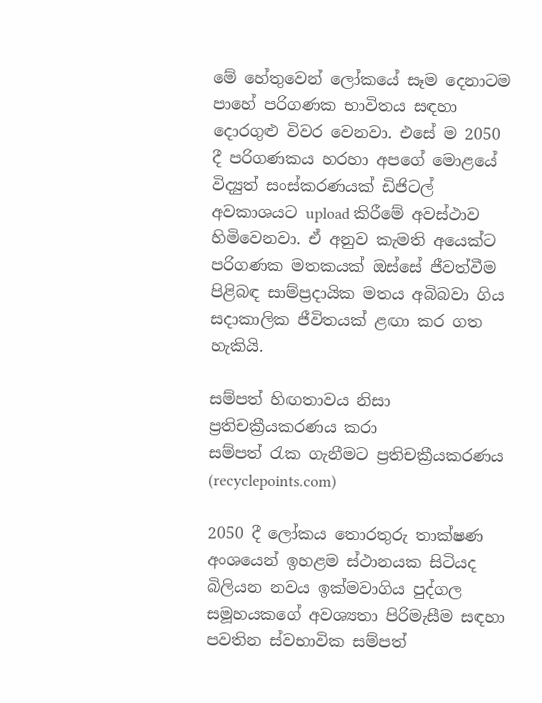මේ හේතුවෙන් ලෝකයේ සෑම දෙනාටම පාහේ පරිගණක භාවිතය සඳහා දොරගුළු විවර වෙනවා. එසේ ම 2050 දී පරිගණකය හරහා අපගේ මොළයේ විද්‍යුත් සංස්කරණයක් ඩිජිටල් අවකාශයට upload කිරීමේ අවස්ථාව හිමිවෙනවා. ඒ අනුව කැමති අයෙක්ට පරිගණක මතකයක් ඔස්සේ ජීවත්වීම පිළිබඳ සාම්ප්‍රදායික මතය අබිබවා ගිය සදාකාලික ජීවිතයක් ළඟා කර ගත හැකියි.

සම්පත් හිඟතාවය නිසා ප්‍රතිචක්‍රීයකරණය කරා
සම්පත් රැක ගැනීමට ප්‍රතිචක්‍රීයකරණය (recyclepoints.com)

2050 දී ලෝකය තොරතුරු තාක්ෂණ අංශයෙන් ඉහළම ස්ථානයක සිටියද බිලියන නවය ඉක්මවාගිය පුද්ගල සමූහයකගේ අවශ්‍යතා පිරිමැසීම සඳහා පවතින ස්වභාවික සම්පත්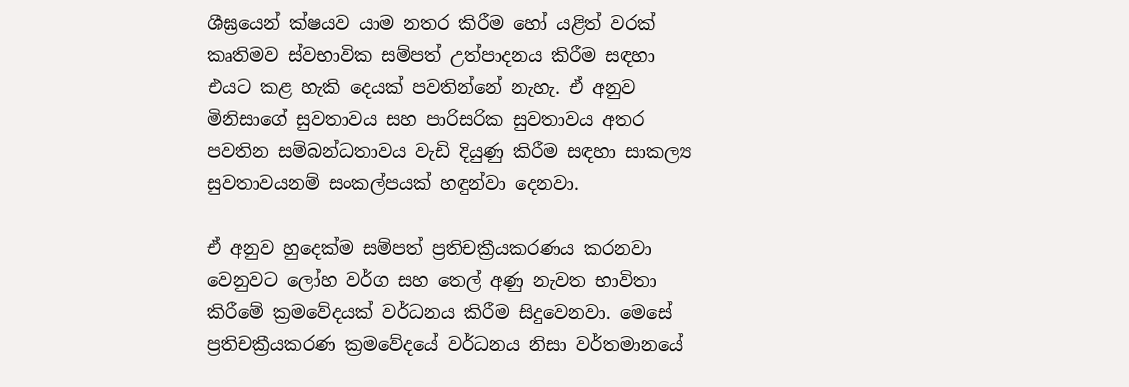ශීඝ්‍රයෙන් ක්ෂයව යාම නතර කිරීම හෝ යළිත් වරක් කෘතිමව ස්වභාවික සම්පත් උත්පාදනය කිරීම සඳහා එයට කළ හැකි දෙයක් පවතින්නේ නැහැ. ඒ අනුව මිනිසාගේ සුවතාවය සහ පාරිසරික සුවතාවය අතර පවතින සම්බන්ධතාවය වැඩි දියුණු කිරීම සඳහා සාකල්‍ය සුවතාවයනම් සංකල්පයක් හඳුන්වා දෙනවා.

ඒ අනුව හුදෙක්ම සම්පත් ප්‍රතිචක්‍රීයකරණය කරනවා වෙනුවට ලෝහ වර්ග සහ තෙල් අණු නැවත භාවිතා කිරීමේ ක්‍රමවේදයක් වර්ධනය කිරීම සිදුවෙනවා. මෙසේ ප්‍රතිචක්‍රීයකරණ ක්‍රමවේදයේ වර්ධනය නිසා වර්තමානයේ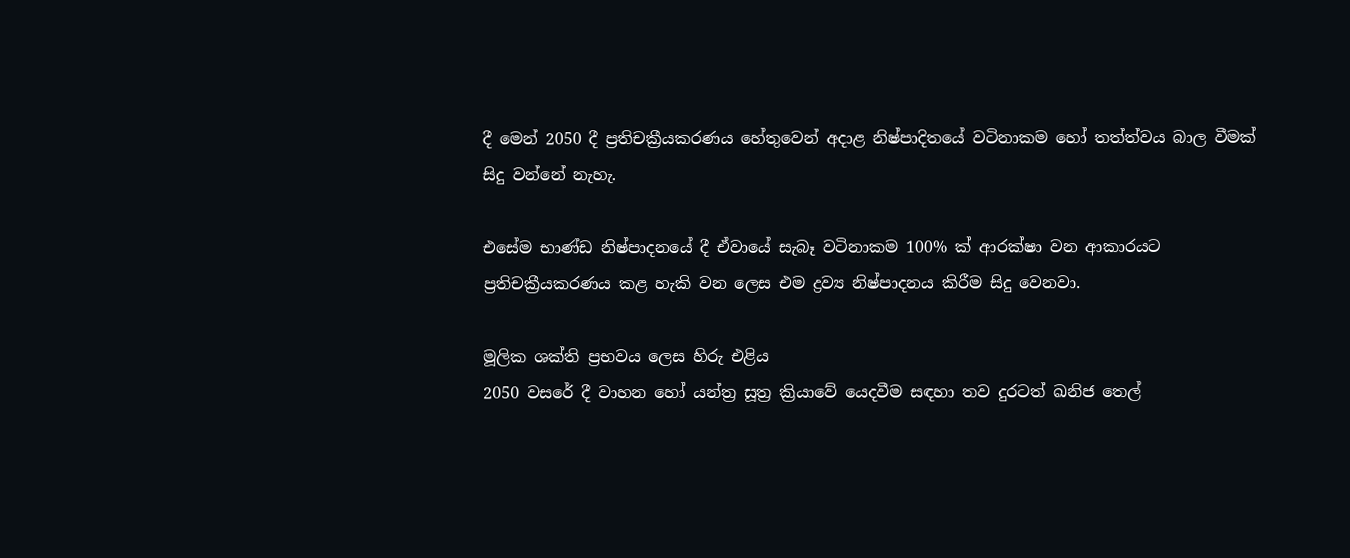දී මෙන් 2050 දී ප්‍රතිචක්‍රීයකරණය හේතුවෙන් අදාළ නිෂ්පාදිතයේ වටිනාකම හෝ තත්ත්වය බාල වීමක් සිදු වන්නේ නැහැ.

එසේම භාණ්ඩ නිෂ්පාදනයේ දී ඒවායේ සැබෑ වටිනාකම 100% ක් ආරක්ෂා වන ආකාරයට ප්‍රතිචක්‍රීයකරණය කළ හැකි වන ලෙස එම ද්‍රව්‍ය නිෂ්පාදනය කිරීම සිදු වෙනවා.

මූලික ශක්ති ප්‍රභවය ලෙස හිරු එළිය
2050 වසරේ දී වාහන හෝ යන්ත්‍ර සූත්‍ර ක්‍රියාවේ යෙදවීම සඳහා තව දුරටත් ඛනිජ තෙල්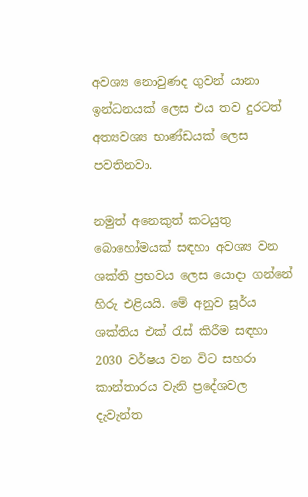අවශ්‍ය නොවුණද ගුවන් යානා ඉන්ධනයක් ලෙස එය තව දුරටත් අත්‍යවශ්‍ය භාණ්ඩයක් ලෙස පවතිනවා.

නමුත් අනෙකුත් කටයුතු බොහෝමයක් සඳහා අවශ්‍ය වන ශක්ති ප්‍රභවය ලෙස යොදා ගන්නේ හිරු එළියයි. මේ අනුව සූර්ය ශක්තිය එක් රැස් කිරීම සඳහා 2030 වර්ෂය වන විට සහරා කාන්තාරය වැනි ප්‍රදේශවල දැවැන්ත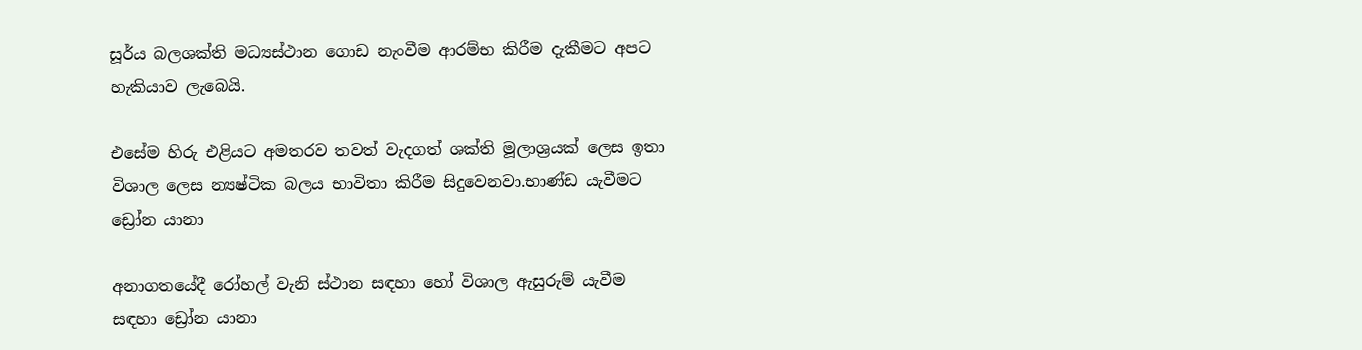සූර්ය බලශක්ති මධ්‍යස්ථාන ගොඩ නැංවීම ආරම්භ කිරීම දැකීමට අපට හැකියාව ලැබෙයි.

එසේම හිරු එළියට අමතරව තවත් වැදගත් ශක්ති මූලාශ්‍රයක් ලෙස ඉතා විශාල ලෙස න්‍යෂ්ටික බලය භාවිතා කිරීම සිදුවෙනවා.භාණ්ඩ යැවීමට ඩ්‍රෝන යානා

අනාගතයේදී රෝහල් වැනි ස්ථාන සඳහා හෝ විශාල ඇසුරුම් යැවීම සඳහා ඩ්‍රෝන යානා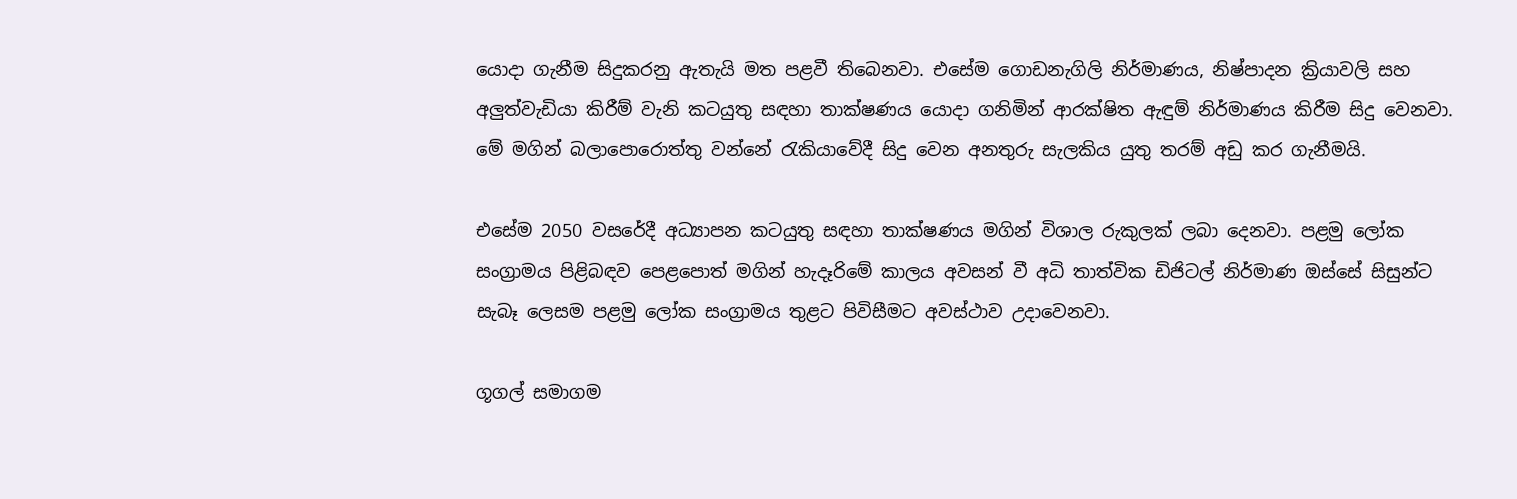යොදා ගැනීම සිදුකරනු ඇතැයි මත පළවී තිබෙනවා. එසේම ගොඩනැගිලි නිර්මාණය, නිෂ්පාදන ක්‍රියාවලි සහ අලුත්වැඩියා කිරීම් වැනි කටයුතු සඳහා තාක්ෂණය යොදා ගනිමින් ආරක්ෂිත ඇඳුම් නිර්මාණය කිරීම සිදු වෙනවා. මේ මගින් බලාපොරොත්තු වන්නේ රැකියාවේදී සිදු වෙන අනතුරු සැලකිය යුතු තරම් අඩු කර ගැනීමයි.

එසේම 2050 වසරේදී අධ්‍යාපන කටයුතු සඳහා තාක්ෂණය මගින් විශාල රුකුලක් ලබා දෙනවා. පළමු ලෝක සංග්‍රාමය පිළිබඳව පෙළපොත් මගින් හැදෑරිමේ කාලය අවසන් වී අධි තාත්වික ඩිජිටල් නිර්මාණ ඔස්සේ සිසුන්ට සැබෑ ලෙසම පළමු ලෝක සංග්‍රාමය තුළට පිවිසීමට අවස්ථාව උදාවෙනවා.

ගූගල් සමාගම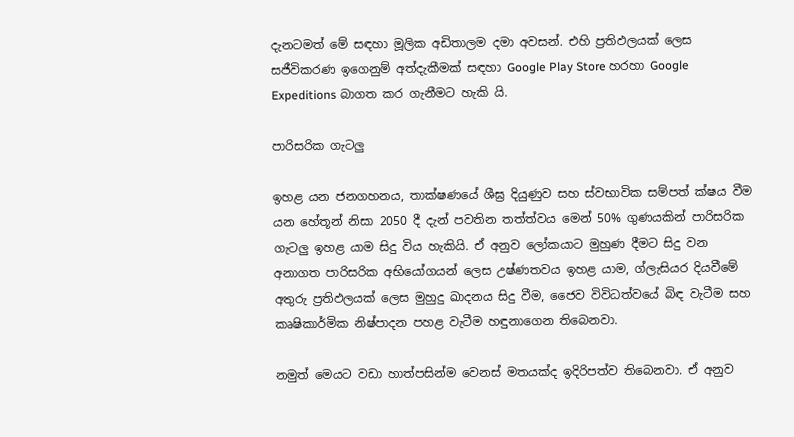දැනටමත් මේ සඳහා මූලික අඩිතාලම දමා අවසන්. එහි ප්‍රතිඵලයක් ලෙස සජීවිකරණ ඉගෙනුම් අත්දැකීමක් සඳහා Google Play Store හරහා Google Expeditions බාගත කර ගැනීමට හැකි යි.

පාරිසරික ගැටලු

ඉහළ යන ජනගහනය, තාක්ෂණයේ ශීඝ්‍ර දියුණුව සහ ස්වභාවික සම්පත් ක්ෂය වීම යන හේතූන් නිසා 2050 දී දැන් පවතින තත්ත්වය මෙන් 50% ගුණයකින් පාරිසරික ගැටලු ඉහළ යාම සිදු විය හැකියි. ඒ අනුව ලෝකයාට මුහුණ දීමට සිදු වන අනාගත පාරිසරික අභියෝගයන් ලෙස උෂ්ණතවය ඉහළ යාම, ග්ලැසියර දියවීමේ අතුරු ප්‍රතිඵලයක් ලෙස මුහුදු ඛාදනය සිදු වීම, ජෛව විවිධත්වයේ බිඳ වැටීම සහ කෘෂිකාර්මික නිෂ්පාදන පහළ වැටීම හඳුනාගෙන තිබෙනවා.

නමුත් මෙයට වඩා හාත්පසින්ම වෙනස් මතයක්ද ඉදිරිපත්ව තිබෙනවා. ඒ අනුව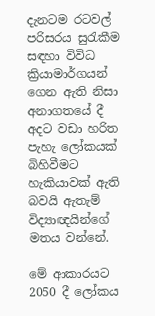දැනටම රටවල් පරිසරය සුරැකීම සඳහා විවිධ ක්‍රියාමාර්ගයන් ගෙන ඇති නිසා අනාගතයේ දී අදට වඩා හරිත පැහැ ලෝකයක් බිහිවීමට හැකියාවක් ඇති බවයි ඇතැම් විද්‍යාඥයින්ගේ මතය වන්නේ.

මේ ආකාරයට 2050 දී ලෝකය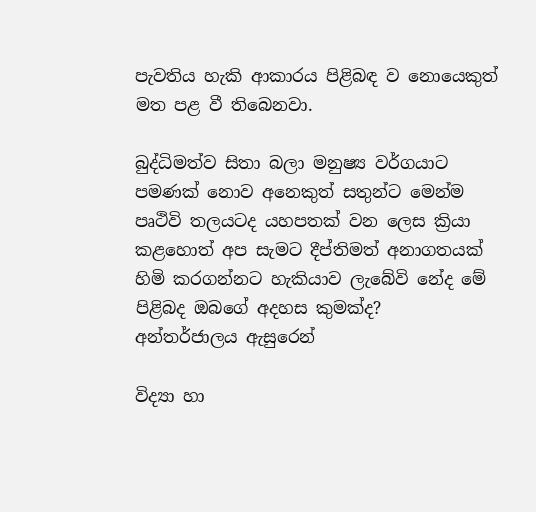පැවතිය හැකි ආකාරය පිළිබඳ ව නොයෙකුත් මත පළ වී තිබෙනවා.

බුද්ධිමත්ව සිතා බලා මනුෂ්‍ය වර්ගයාට පමණක් නොව අනෙකුත් සතුන්ට මෙන්ම පෘථිවි තලයටද යහපතක් වන ලෙස ක්‍රියා කළහොත් අප සැමට දීප්තිමත් අනාගතයක් හිමි කරගන්නට හැකියාව ලැබේවි නේද මේ පිළිබද ඔබගේ අදහස කුමක්ද?
අන්තර්ජාලය ඇසුරෙන්

විද්‍යා හා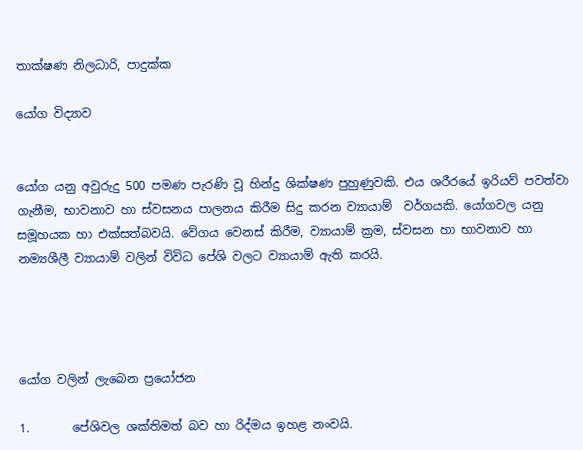තාක්ෂණ නිලධාරි, පාදුක්ක

යෝග විද්‍යාව


යෝග යනු අවුරුදු 500 පමණ පැරණි වූ හින්දු ශික්ෂණ පුහුණුවකි. එය ශරීරයේ ඉරියව් පවත්වා  ගැනීම, භාවනාව හා ස්වසනය පාලනය කිරීම සිදු කරන ව්‍යායාම්  වර්ගයකි. යෝගවල යනු සමූහයක හා එක්සත්බවයි. වේගය වෙනස් කිරීම, ව්‍යායාම් ක්‍රම, ස්වසන හා භාවනාව හා නම්‍යශීලී ව්‍යායාම් වලින් විවිධ පේශි වලට ව්‍යායාම් ඇති කරයි.




යෝග වලින් ලැබෙන ප්‍රයෝජන

1.       පේශිවල ශක්තිමත් බව හා රිද්මය ඉහළ නංවයි.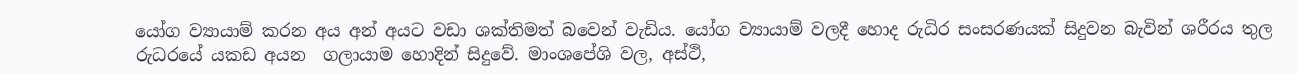යෝග ව්‍යායාම් කරන අය අන් අයට වඩා ශක්තිමත් බවෙන් වැඩිය. යෝග ව්‍යායාම් වලදී හොද රුධිර සංසරණයක් සිදුවන බැවින් ශරීරය තුල  රුධරයේ යකඩ අයන  ගලායාම හොදින් සිදුවේ. මාංශපේශි වල, අස්ථි,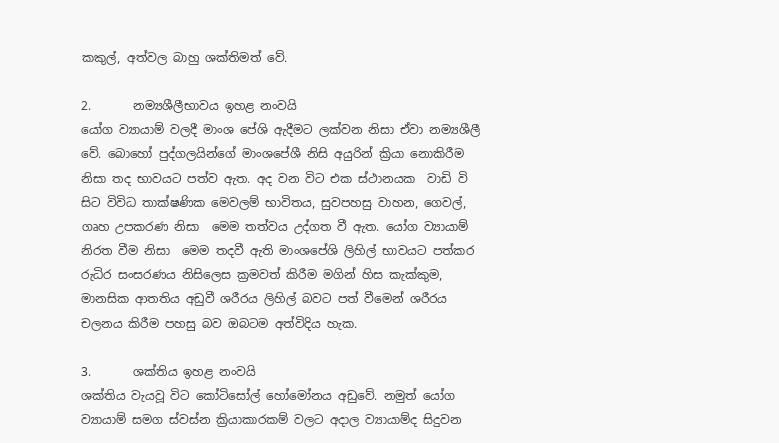කකුල්, අත්වල බාහු ශක්තිමත් වේ.

2.       නම්‍යශීලීභාවය ඉහළ නංවයි
යෝග ව්‍යායාම් වලදී මාංශ පේශි ඇදීමට ලක්වන නිසා ඒවා නම්‍යශීලී වේ. බොහෝ පුද්ගලයින්ගේ මාංශපේශී නිසි අයුරින් ක්‍රියා නොකිරීම නිසා තද භාවයට පත්ව ඇත. අද වන විට එක ස්ථානයක  වාඩි වි සිට විවිධ තාක්ෂණික මෙවලම් භාවිතය, සුවපහසු වාහන, ගෙවල්, ගෘහ උපකරණ නිසා  මෙම තත්වය උද්ගත වී ඇත. යෝග ව්‍යායාම් නිරත වීම නිසා  මෙම තදවී ඇති මාංශපේශි ලිහිල් භාවයට පත්කර රුධිර සංසරණය නිසිලෙස ක්‍රමවත් කිරීම මගින් හිස කැක්කුම, මානසික ආතතිය අඩුවී ශරීරය ලිහිල් බවට පත් වීමෙන් ශරීරය චලනය කිරීම පහසු බව ඔබටම අත්විදිය හැක.

3.       ශක්තිය ඉහළ නංවයි
ශක්තිය වැයවූ විට කෝටිසෝල් හෝමෝනය අඩුවේ. නමුත් යෝග ව්‍යායාම් සමග ස්වස්න ක්‍රියාකාරකම් වලට අදාල ව්‍යායාම්ද සිදුවන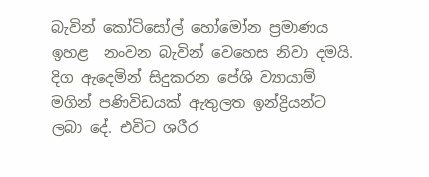බැවින් කෝටිසෝල් හෝමෝන ප්‍රමාණය ඉහළ  නංවන බැවින් වෙහෙස නිවා දමයි. දිග ඇදෙමින් සිදුකරන පේශි ව්‍යායාම් මගින් පණිවිඩයක් ඇතුලත ඉන්ද්‍රියන්ට ලබා දේ. එවිට ශරීර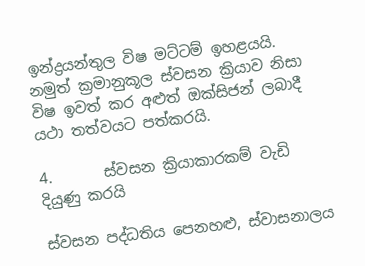ඉන්ද්‍රයන්තුල විෂ මට්ටම් ඉහළයයි. නමුත් ක්‍රමානුකූල ස්වසන ක්‍රියාව නිසා විෂ ඉවත් කර අළුත් ඔක්සිජන් ලබාදී යථා තත්වයට පත්කරයි.

4.       ස්වසන ක්‍රියාකාරකම් වැඩි දියුණු කරයි

ස්වසන පද්ධතිය පෙනහළු, ස්වාසනාලය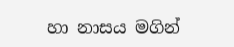හා නාසය මගින්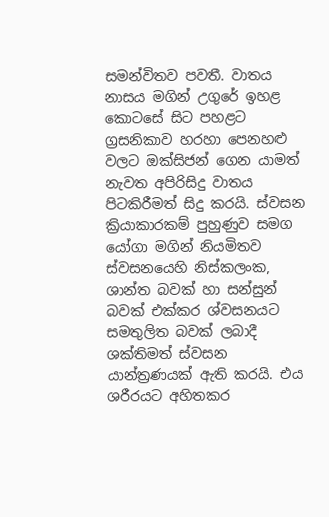සමන්විතව පවතී. වාතය නාසය මගින් උගුරේ ඉහළ කොටසේ සිට පහළට ග්‍රසනිකාව හරහා පෙනහළු වලට ඔක්සිජන් ගෙන යාමත් නැවත අපිරිසිදු වාතය පිටකිරීමත් සිදු කරයි. ස්වසන ක්‍රියාකාරකම් පුහුණුව සමග යෝගා මගින් නියමිතව ස්වසනයෙහි නිස්කලංක, ශාන්ත බවක් හා සන්සුන් බවක් එක්කර ශ්වසනයට සමතුලිත බවක් ලබාදී  ශක්තිමත් ස්වසන යාන්ත්‍රණයක් ඇති කරයි. එය ශරීරයට අහිතකර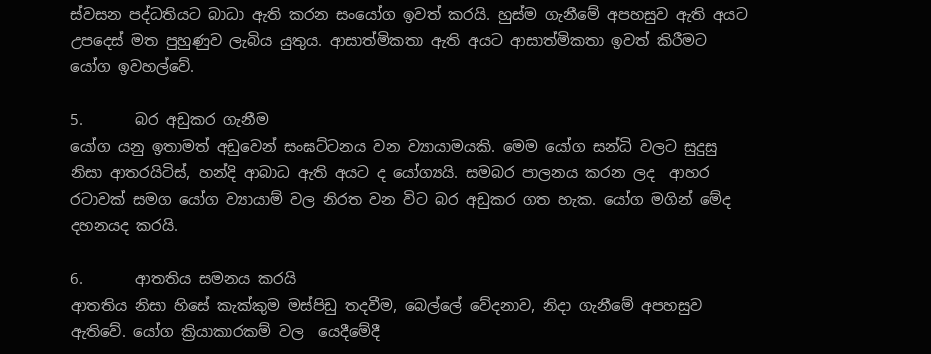ස්වසන පද්ධතියට බාධා ඇති කරන සංයෝග ඉවත් කරයි. හුස්ම ගැනීමේ අපහසුව ඇති අයට උපදෙස් මත පුහුණුව ලැබිය යුතුය. ආසාත්මිකතා ඇති අයට ආසාත්මිකතා ඉවත් කිරීමට යෝග ඉවහල්වේ.

5.       බර අඩුකර ගැනීම
යෝග යනු ඉතාමත් අඩුවෙන් සංඝට්ටනය වන ව්‍යායාමයකි. මෙම යෝග සන්ධි වලට සුදුසු නිසා ආතරයිටිස්, හන්දි ආබාධ ඇති අයට ද යෝග්‍යයි. සමබර පාලනය කරන ලද  ආහර රටාවක් සමග යෝග ව්‍යායාම් වල නිරත වන විට බර අඩුකර ගත හැක. යෝග මගින් මේද දහනයද කරයි.

6.       ආතතිය සමනය කරයි
ආතතිය නිසා හිසේ කැක්කුම මස්පිඩු තදවීම, බෙල්ලේ වේදනාව, නිදා ගැනීමේ අපහසුව ඇතිවේ. යෝග ක්‍රියාකාරකම් වල  යෙදීමේදී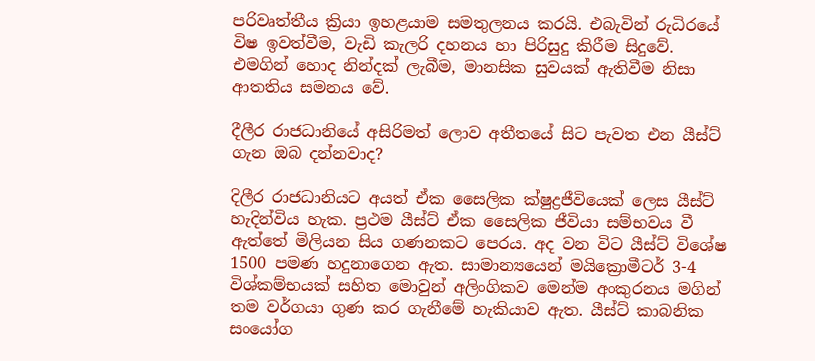පරිවෘත්තීය ක්‍රියා ඉහළයාම සමතුලනය කරයි. එබැවින් රුධිරයේ විෂ ඉවත්වීම, වැඩි කැලරි දහනය හා පිරිසුදු කිරීම සිදුවේ. එමගින් හොද නින්දක් ලැබීම, මානසික සුවයක් ඇතිවීම නිසා ආතතිය සමනය වේ.

දීලීර රාජධානියේ අසිරිමත් ලොව අතීතයේ සිට පැවත එන යීස්ට් ගැන ඔබ දන්නවාද?

දිලීර රාජධානියට අයත් ඒක සෛලික ක්ෂුද්‍රජීවියෙක් ලෙස යීස්ට් හැදින්විය හැක. ප්‍රථම යීස්ට් ඒක සෛලික ජීවියා සම්භවය වී ඇත්තේ මිලියන සිය ගණනකට පෙරය. අද වන විට යීස්ට් විශේෂ 1500 පමණ හදුනාගෙන ඇත. සාමාන්‍යයෙන් මයික්‍රොමීටර් 3-4 විශ්කම්භයක් සහිත මොවුන් අලිංගිකව මෙන්ම අංකුරනය මගින් තම වර්ගයා ගුණ කර ගැනීමේ හැකියාව ඇත. යීස්ට් කාබනික සංයෝග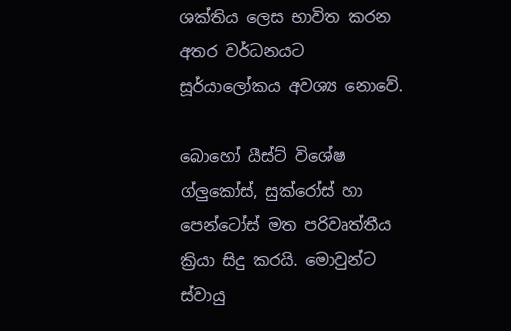ශක්තිය ලෙස භාවිත කරන අතර වර්ධනයට සූර්යාලෝකය අවශ්‍ය නොවේ.

බොහෝ යීස්ට් විශේෂ ග්ලුකෝස්, සුක්රෝස් හා පෙන්ටෝස් මත පරිවෘත්තීය ක්‍රියා සිදු කරයි. මොවුන්ට ස්වායු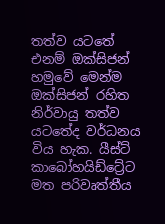තත්ව යටතේ එනම් ඔක්සිජන් හමුවේ මෙන්ම ඔක්සිජන් රහිත නිර්වායු තත්ව යටතේද වර්ධනය විය හැක. යීස්ට් කාබෝහයිඩ්ට්‍රේට මත පරිවෘත්තීය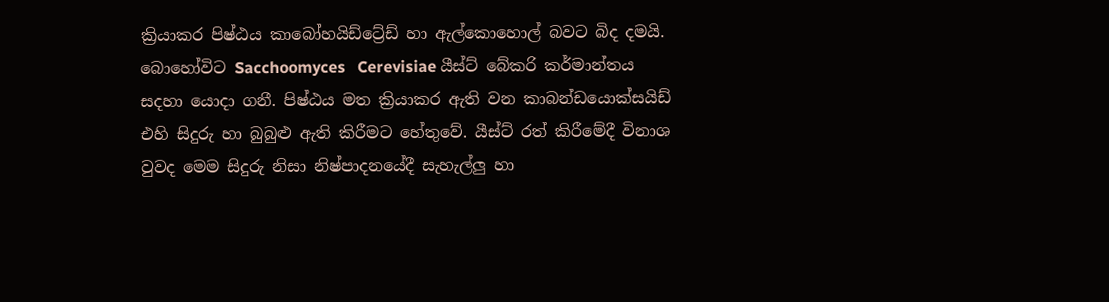ක්‍රියාකර පිෂ්ඨය කාබෝහයිඩ්ට්‍රේඩ් හා ඇල්කොහොල් බවට බිද දමයි. බොහෝවිට Sacchoomyces   Cerevisiae යීස්ට් බේකරි කර්මාන්තය සදහා යොදා ගනී. පිෂ්ඨය මත ක්‍රියාකර ඇති වන කාබන්ඩයොක්සයිඩ් එහි සිදුරු හා බුබුළු ඇති කිරීමට හේතුවේ. යීස්ට් රත් කිරීමේදී විනාශ වුවද මෙම සිදුරු නිසා නිෂ්පාදනයේදී සැහැල්ලු හා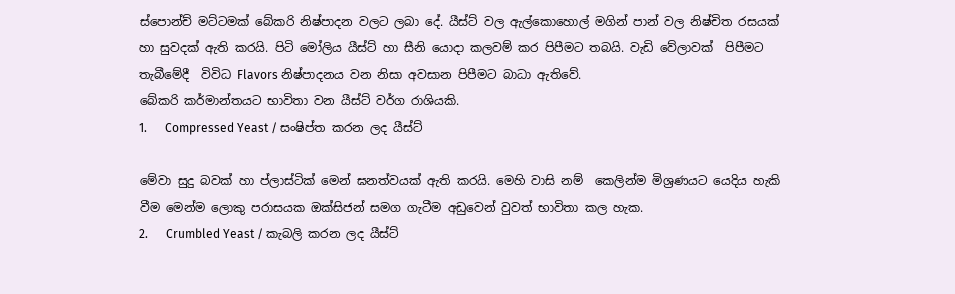ස්පොන්ච් මට්ටමක් බේකරි නිෂ්පාදන වලට ලබා දේ. යීස්ට් වල ඇල්කොහොල් මගින් පාන් වල නිෂ්චිත රසයක් හා සුවදක් ඇති කරයි. පිටි මෝලිය යීස්ට් හා සීනි යොදා කලවම් කර පිපීමට තබයි. වැඩි වේලාවක්  පිපීමට තැබීමේදී  විවිධ Flavors නිෂ්පාදනය වන නිසා අවසාන පිපීමට බාධා ඇතිවේ.
බේකරි කර්මාන්තයට භාවිතා වන යීස්ට් වර්ග රාශියකි.
1.      Compressed Yeast / සංෂිප්ත කරන ලද යීස්ට්

මේවා සුදු බවක් හා ප්ලාස්ටික් මෙන් ඝනත්වයක් ඇති කරයි. මෙහි වාසි නම්  කෙලින්ම මිශ්‍රණයට යෙදිය හැකි වීම මෙන්ම ලොකු පරාසයක ඔක්සිජන් සමග ගැටීම අඩුවෙන් වුවත් භාවිතා කල හැක.
2.      Crumbled Yeast / කැබලි කරන ලද යීස්ට්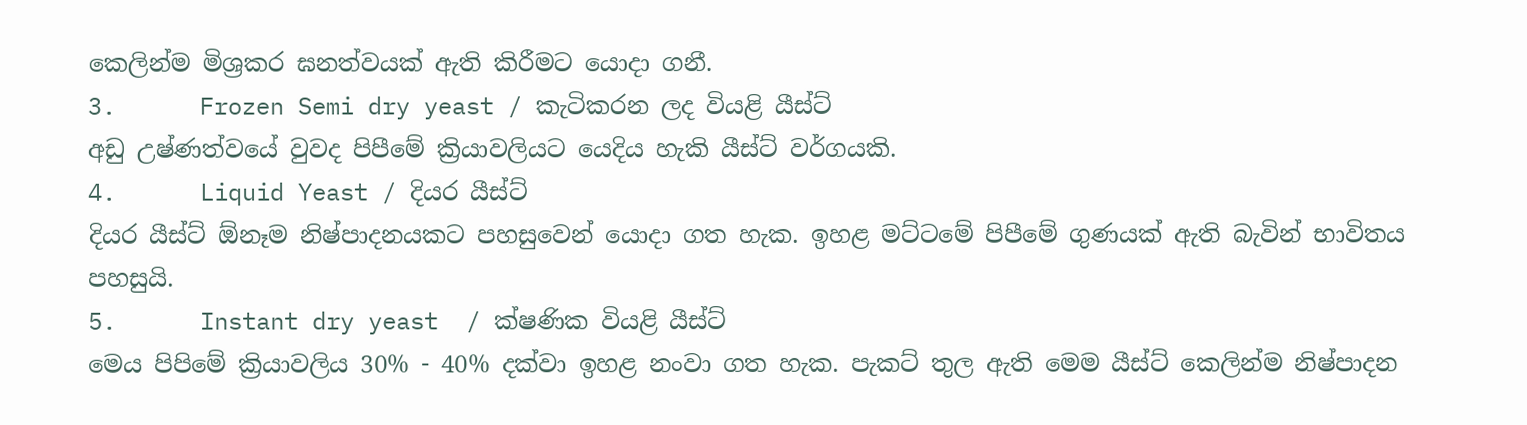කෙලින්ම මිශ්‍රකර ඝනත්වයක් ඇති කිරීමට යොදා ගනී.
3.      Frozen Semi dry yeast / කැටිකරන ලද වියළි යීස්ට්
අඩු උෂ්ණත්වයේ වුවද පිපීමේ ක්‍රියාවලියට යෙදිය හැකි යීස්ට් වර්ගයකි.
4.      Liquid Yeast / දියර යීස්ට්
දියර යීස්ට් ඕනෑම නිෂ්පාදනයකට පහසුවෙන් යොදා ගත හැක. ඉහළ මට්ටමේ පිපීමේ ගුණයක් ඇති බැවින් භාවිතය පහසුයි.
5.      Instant dry yeast  / ක්ෂණික වියළි යීස්ට්
මෙය පිපිමේ ක්‍රියාවලිය 30% - 40% දක්වා ඉහළ නංවා ගත හැක. පැකට් තුල ඇති මෙම යීස්ට් කෙලින්ම නිෂ්පාදන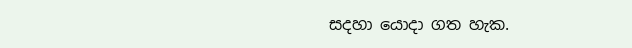සදහා යොදා ගත හැක.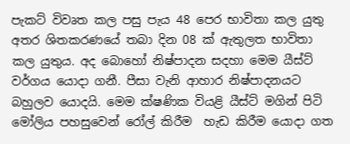පැකට් විවෘත කල පසු පැය 48 පෙර භාවිතා කල යුතු අතර ශිතකරණයේ තබා දින 08 ක් ඇතුලත භාවිතා කල යුතුය. අද බොහෝ නිෂ්පාදන සදහා මෙම යීස්ට් වර්ගය යොදා ගනී. පීසා වැනි ආහාර නිෂ්පාදනයට බහුලව යොදයි. මෙම ක්ෂණික වියළි යීස්ට් මගින් පිටි මෝලිය පහසුවෙන් රෝල් කිරීම  හැඩ කිරීම යොදා ගත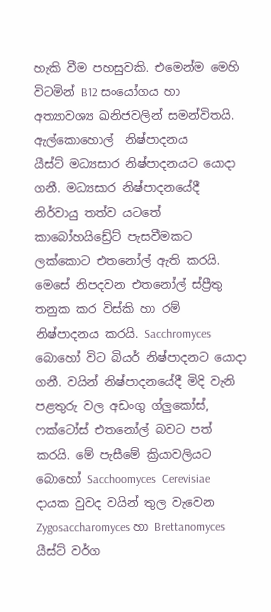හැකි වීම පහසුවකි. එමෙන්ම මෙහි විටමින් B12 සංයෝගය හා  අත්‍යාවශ්‍ය ඛනිජවලින් සමන්විතයි.
ඇල්කොහොල්  නිෂ්පාදනය
යීස්ට් මධ්‍යසාර නිෂ්පාදනයට යොදා ගනී. මධ්‍යසාර නිෂ්පාදනයේදී නිර්වායු තත්ව යටතේ කාබෝහයිඩ්‍රේට් පැසවීමකට ලක්කොට එතනෝල් ඇති කරයි. මෙසේ නිපදවන එතනෝල් ස්ප්‍රීතු තනුක කර විස්කි හා රම් නිෂ්පාදනය කරයි. Sacchromyces බොහෝ විට බියර් නිෂ්පාදනට යොදා ගනී. වයින් නිෂ්පාදනයේදී මිදි වැනි පළතුරු වල අඩංගු ග්ලුකෝස්,  ෆක්ටෝස් එතනෝල් බවට පත් කරයි. මේ පැසීමේ ක්‍රියාවලියට බොහෝ Sacchoomyces  Cerevisiae දායක වුවද වයින් තුල වැවෙන Zygosaccharomyces හා Brettanomyces යීස්ට් වර්ග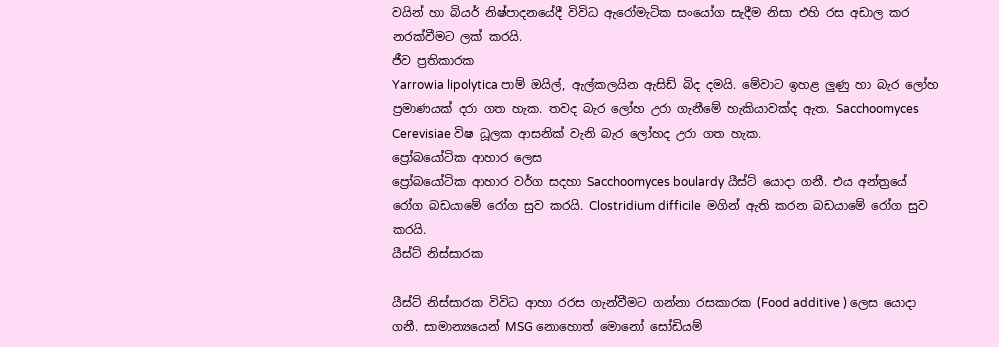වයින් හා බියර් නිෂ්පාදනයේදී විවිධ ඇරෝමැටික සංයෝග සැදීම නිසා එහි රස අඩාල කර නරක්වීමට ලක් කරයි.
ජීව ප්‍රතිකාරක
Yarrowia lipolytica පාම් ඔයිල්, ඇල්කලයින ඇසිඩ් බිද දමයි. මේවාට ඉහළ ලුණු හා බැර ලෝහ ප්‍රමාණයක් දරා ගත හැක. තවද බැර ලෝහ උරා ගැනීමේ හැකියාවක්ද ඇත. Sacchoomyces Cerevisiae විෂ ධූලක ආසනික් වැනි බැර ලෝහද උරා ගත හැක.
ප්‍රෝබයෝටික ආහාර ලෙස
ප්‍රෝබයෝටික ආහාර වර්ග සදහා Sacchoomyces boulardy යීස්ට් යොදා ගනී. එය අන්ත්‍රයේ රෝග බඩයාමේ රෝග සුව කරයි. Clostridium difficile  මගින් ඇති කරන බඩයාමේ රෝග සුව කරයි.
යීස්ට් නිස්සාරක

යීස්ට් නිස්සාරක විවිධ ආහා රරස ගැන්වීමට ගන්නා රසකාරක (Food additive ) ලෙස යොදා ගනී. සාමාන්‍යයෙන් MSG නොහොත් මොනෝ සෝඩියම්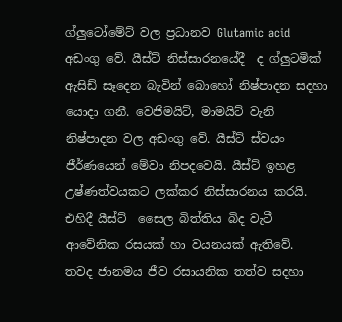ග්ලුටෝමේට් වල ප්‍රධානව Glutamic acid අඩංගු වේ. යීස්ට් නිස්සාරනයේදී  ද ග්ලුටමික් ඇසිඩ් සෑදෙන බැවින් බොහෝ නිෂ්පාදන සදහා යොදා ගනී. වෙජිමයිට්, මාමයිට් වැනි නිෂ්පාදන වල අඩංගු වේ. යීස්ට් ස්වයං ජීර්ණයෙන් මේවා නිපදවෙයි. යීස්ට් ඉහළ උෂ්ණත්වයකට ලක්කර නිස්සාරනය කරයි. එහිදී යීස්ට්  සෛල බිත්තිය බිද වැටී ආවේනික රසයක් හා වයනයක් ඇතිවේ.
තවද ජානමය ජීව රසායනික තත්ව සදහා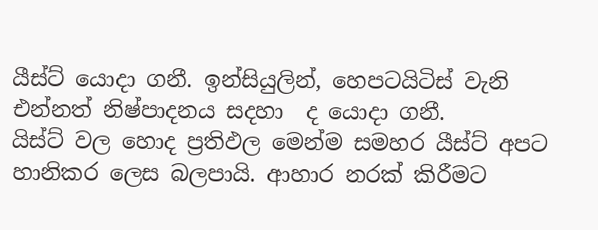යීස්ට් යොදා ගනී. ඉන්සියුලින්, හෙපටයිටිස් වැනි එන්නත් නිෂ්පාදනය සදහා  ද යොදා ගනී.
යිස්ට් වල හොද ප්‍රතිඵල මෙන්ම සමහර යීස්ට් අපට හානිකර ලෙස බලපායි. ආහාර නරක් කිරීමට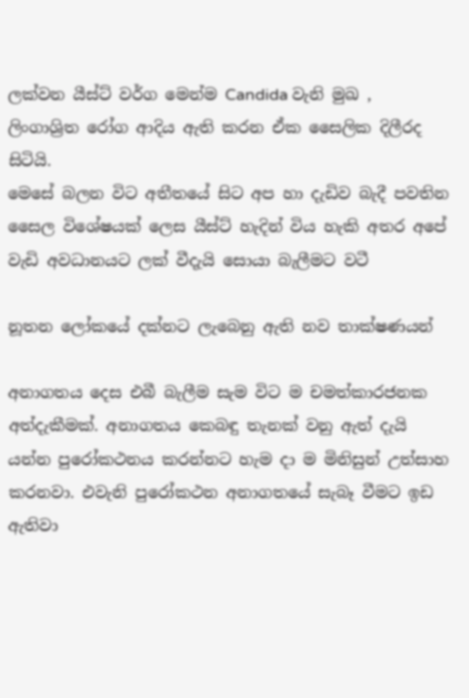ලක්වන යීස්ට් වර්ග මෙන්ම Candida වැනි මුඛ , ලිංගාශ්‍රිත රෝග ආදිය ඇති කරන ඒක සෛලික දිලීරද සිටියි.
මෙසේ බලන විට අතීතයේ සිට අප හා දැඩිව බැදී පවතින  සෛල විශේෂයක් ලෙස යීස්ට් හැදින් විය හැකි අතර අපේ වැඩි අවධානයට ලක් වීදැයි සොයා බැලීමට වටී

නූතන ලෝකයේ දක්‌නට ලැබෙනු ඇති නව තාක්‌ෂණයන්

අනාගතය දෙස එබී බැලීම සැම විට ම චමත්කාරජනක අත්දැකීමක්‌. අනාගතය කෙබඳු තැනක්‌ වනු ඇත් දැයි යන්න පුරෝකථනය කරන්නට හැම දා ම මිනිසුන් උත්සාහ කරනවා. එවැනි පුරෝකථන අනාගතයේ සැබෑ වීමට ඉඩ ඇතිවා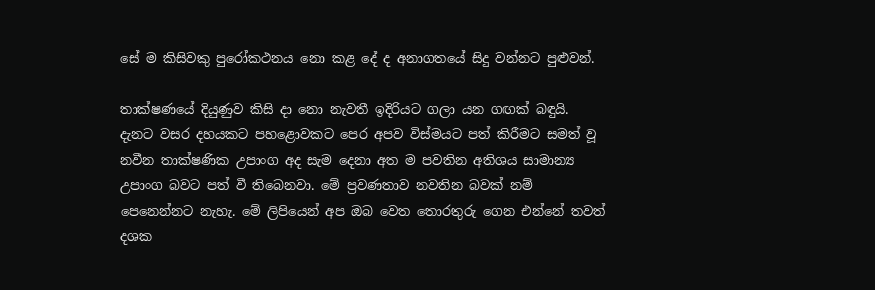සේ ම කිසිවකු පුරෝකථනය නො කළ දේ ද අනාගතයේ සිදු වන්නට පුළුවන්.

තාක්‌ෂණයේ දියුණුව කිසි දා නො නැවතී ඉදිරියට ගලා යන ගඟක්‌ බඳුයි. දැනට වසර දහයකට පහළොවකට පෙර අපව විස්‌මයට පත් කිරීමට සමත් වූ නවීන තාක්‌ෂණික උපාංග අද සැම දෙනා අත ම පවතින අතිශය සාමාන්‍ය උපාංග බවට පත් වී තිබෙනවා. මේ ප්‍රවණතාව නවතින බවක්‌ නම් පෙනෙන්නට නැහැ. මේ ලිපියෙන් අප ඔබ වෙත තොරතුරු ගෙන එන්නේ තවත් දශක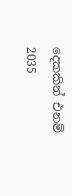දෙකකින් එනම් 2035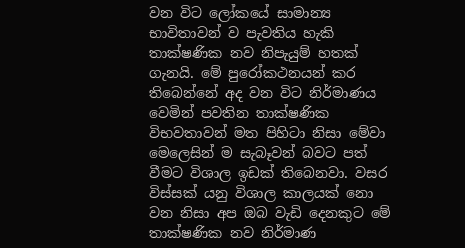වන විට ලෝකයේ සාමාන්‍ය භාවිතාවන් ව පැවතිය හැකි තාක්‌ෂණික නව නිපැයුම් හතක්‌ ගැනයි. මේ පුරෝකථනයන් කර තිබෙන්නේ අද වන විට නිර්මාණය වෙමින් පවතින තාක්‌ෂණික විභවතාවන් මත පිහිටා නිසා මේවා මෙලෙසින් ම සැබෑවන් බවට පත් වීමට විශාල ඉඩක්‌ තිබෙනවා. වසර විස්‌සක්‌ යනු විශාල කාලයක්‌ නො වන නිසා අප ඔබ වැඩි දෙනකුට මේ තාක්‌ෂණික නව නිර්මාණ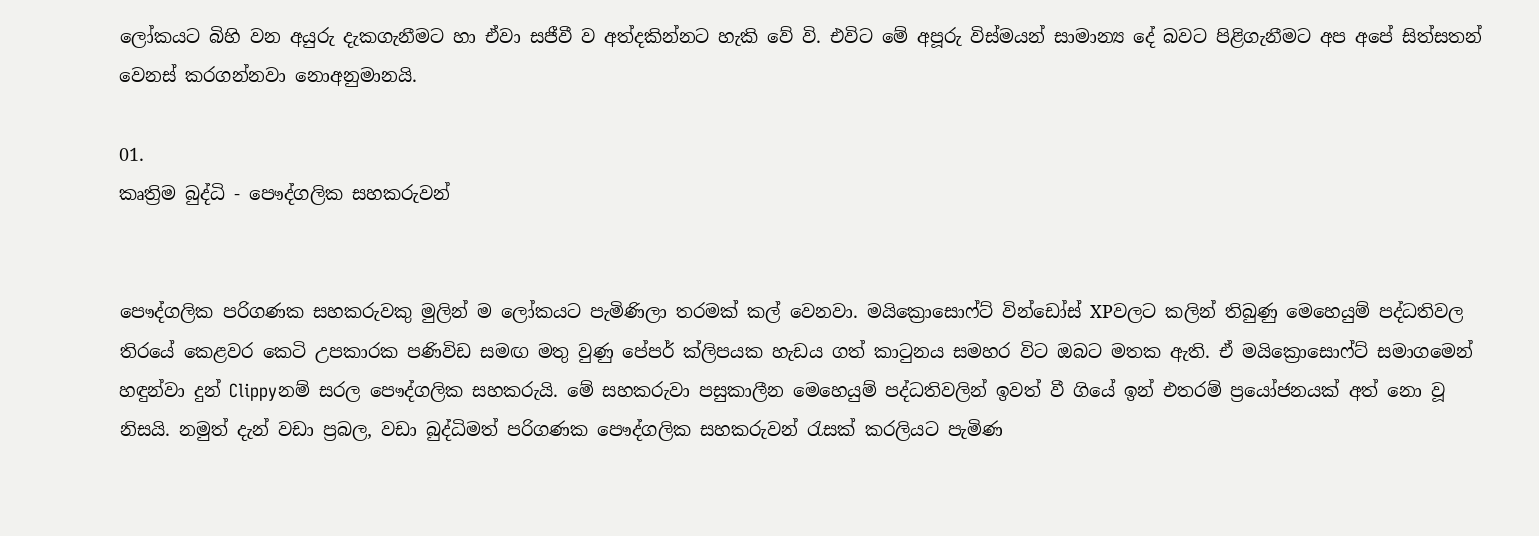ලෝකයට බිහි වන අයුරු දැකගැනීමට හා ඒවා සජීවී ව අත්දකින්නට හැකි වේ වි. එවිට මේ අපූරු විස්‌මයන් සාමාන්‍ය දේ බවට පිළිගැනීමට අප අපේ සිත්සතන් වෙනස්‌ කරගන්නවා නොඅනුමානයි.

01.
කෘත්‍රිම බුද්ධි - පෞද්ගලික සහකරුවන්


පෞද්ගලික පරිගණක සහකරුවකු මුලින් ම ලෝකයට පැමිණිලා තරමක්‌ කල් වෙනවා. මයික්‍රොසොෆ්ට්‌ වින්ඩෝස්‌ XPවලට කලින් තිබුණු මෙහෙයුම් පද්ධතිවල තිරයේ කෙළවර කෙටි උපකාරක පණිවිඩ සමඟ මතු වුණු පේපර් ක්‌ලිපයක හැඩය ගත් කාටුනය සමහර විට ඔබට මතක ඇති. ඒ මයික්‍රොසොෆ්ට්‌ සමාගමෙන් හඳුන්වා දුන් Clippyනම් සරල පෞද්ගලික සහකරුයි. මේ සහකරුවා පසුකාලීන මෙහෙයුම් පද්ධතිවලින් ඉවත් වී ගියේ ඉන් එතරම් ප්‍රයෝජනයක්‌ අත් නො වූ නිසයි. නමුත් දැන් වඩා ප්‍රබල, වඩා බුද්ධිමත් පරිගණක පෞද්ගලික සහකරුවන් රැසක්‌ කරලියට පැමිණ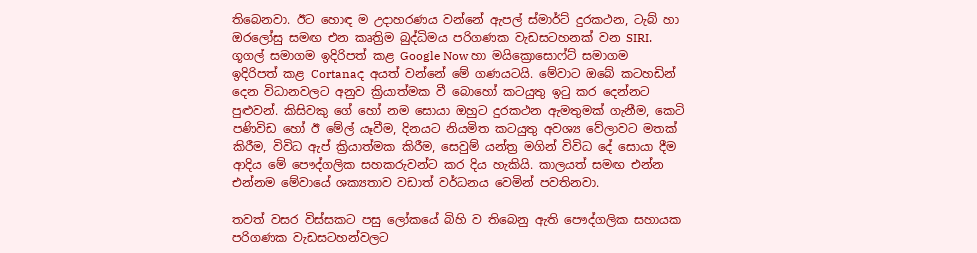තිබෙනවා. ඊට හොඳ ම උදාහරණය වන්නේ ඇපල් ස්‌මාර්ට්‌ දුරකථන, ටැබ් හා ඔරලෝසු සමඟ එන කෘත්‍රිම බුද්ධිමය පරිගණක වැඩසටහනක්‌ වන SIRI. ගූගල් සමාගම ඉදිරිපත් කළ Google Now හා මයික්‍රොසොෆ්ට්‌ සමාගම ඉදිරිපත් කළ Cortanaද අයත් වන්නේ මේ ගණයටයි. මේවාට ඔබේ කටහඩින් දෙන විධානවලට අනුව ක්‍රියාත්මක වී බොහෝ කටයුතු ඉටු කර දෙන්නට පුළුවන්. කිසිවකු ගේ හෝ නම සොයා ඔහුට දුරකථන ඇමතුමක්‌ ගැනීම, කෙටි පණිවිඩ හෝ ඊ මේල් යෑවීම, දිනයට නියමිත කටයුතු අවශ්‍ය වේලාවට මතක්‌ කිරීම, විවිධ ඇප් ක්‍රියාත්මක කිරීම, සෙවුම් යන්ත්‍ර මගින් විවිධ දේ සොයා දීම ආදිය මේ පෞද්ගලික සහකරුවන්ට කර දිය හැකියි. කාලයත් සමඟ එන්න එන්නම මේවායේ ශක්‍යතාව වඩාත් වර්ධනය වෙමින් පවතිනවා.

තවත් වසර විස්‌සකට පසු ලෝකයේ බිහි ව තිබෙනු ඇති පෞද්ගලික සහායක පරිගණක වැඩසටහන්වලට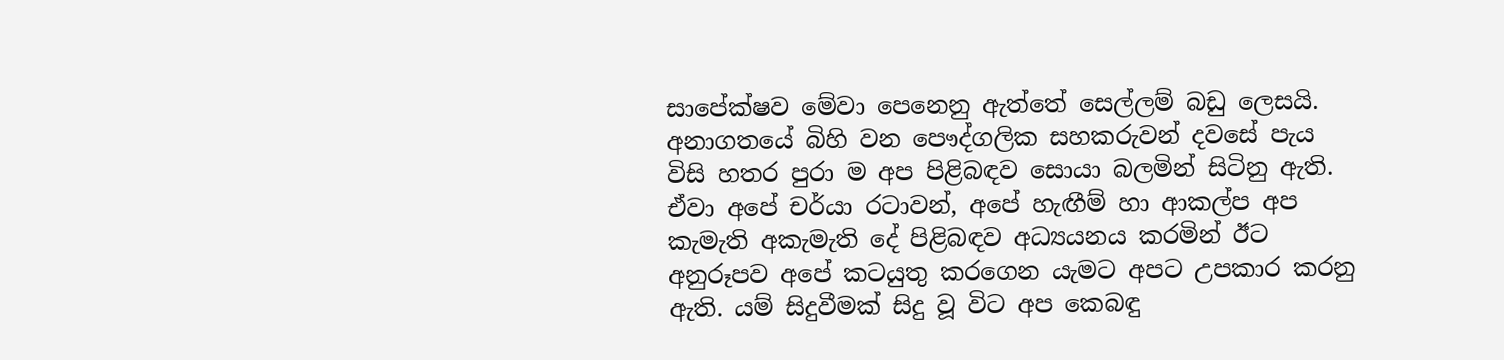සාපේක්‌ෂව මේවා පෙනෙනු ඇත්තේ සෙල්ලම් බඩු ලෙසයි. අනාගතයේ බිහි වන පෞද්ගලික සහකරුවන් දවසේ පැය විසි හතර පුරා ම අප පිළිබඳව සොයා බලමින් සිටිනු ඇති. ඒවා අපේ චර්යා රටාවන්, අපේ හැඟීම් හා ආකල්ප අප කැමැති අකැමැති දේ පිළිබඳව අධ්‍යයනය කරමින් ඊට අනුරූපව අපේ කටයුතු කරගෙන යැමට අපට උපකාර කරනු ඇති. යම් සිදුවීමක්‌ සිදු වූ විට අප කෙබඳු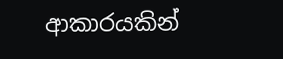ආකාරයකින්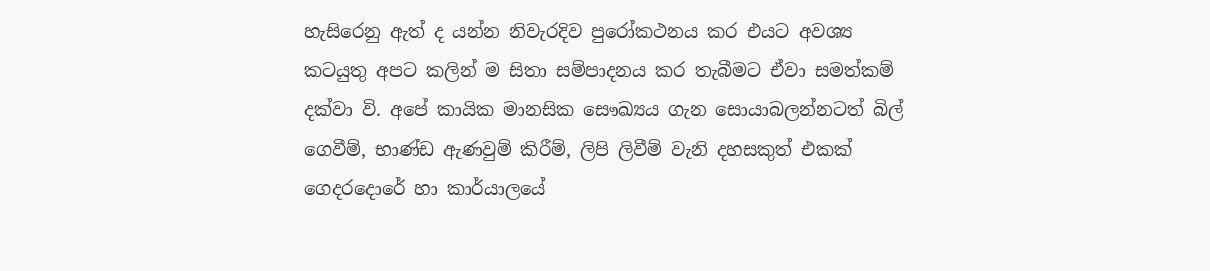හැසිරෙනු ඇත් ද යන්න නිවැරදිව පුරෝකථනය කර එයට අවශ්‍ය කටයුතු අපට කලින් ම සිතා සම්පාදනය කර තැබීමට ඒවා සමත්කම් දක්‌වා වි. අපේ කායික මානසික සෞඛ්‍යය ගැන සොයාබලන්නටත් බිල් ගෙවීම්, භාණ්‌ඩ ඇණවුම් කිරීම්, ලිපි ලිවීම් වැනි දහසකුත් එකක්‌ ගෙදරදොරේ හා කාර්යාලයේ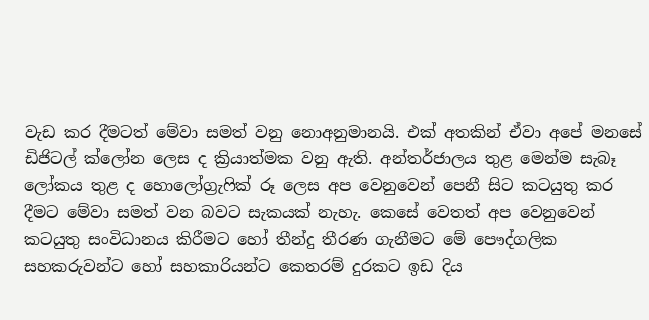වැඩ කර දීමටත් මේවා සමත් වනු නොඅනුමානයි. එක්‌ අතකින් ඒවා අපේ මනසේ ඩිජිටල් ක්‌ලෝන ලෙස ද ක්‍රියාත්මක වනු ඇති. අන්තර්ජාලය තුළ මෙන්ම සැබෑ ලෝකය තුළ ද හොලෝග්‍රැෆික්‌ රූ ලෙස අප වෙනුවෙන් පෙනී සිට කටයුතු කර දීමට මේවා සමත් වන බවට සැකයක්‌ නැහැ. කෙසේ වෙතත් අප වෙනුවෙන් කටයුතු සංවිධානය කිරීමට හෝ තීන්දු තීරණ ගැනීමට මේ පෞද්ගලික සහකරුවන්ට හෝ සහකාරියන්ට කෙතරම් දුරකට ඉඩ දිය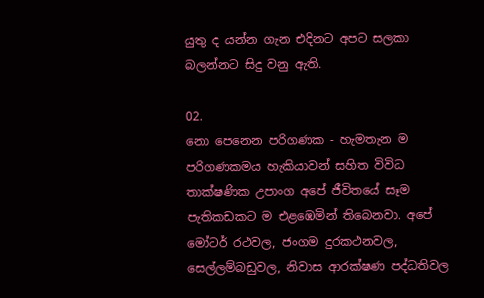යුතු ද යන්න ගැන එදිනට අපට සලකා බලන්නට සිදු වනු ඇති.

02.
නො පෙනෙන පරිගණක - හැමතැන ම
පරිගණකමය හැකියාවන් සහිත විවිධ තාක්‌ෂණික උපාංග අපේ ජීවිතයේ සෑම පැතිකඩකට ම එළඹෙමින් තිබෙනවා. අපේ මෝටර් රථවල, ජංගම දුරකථනවල, සෙල්ලම්බඩුවල, නිවාස ආරක්‌ෂණ පද්ධතිවල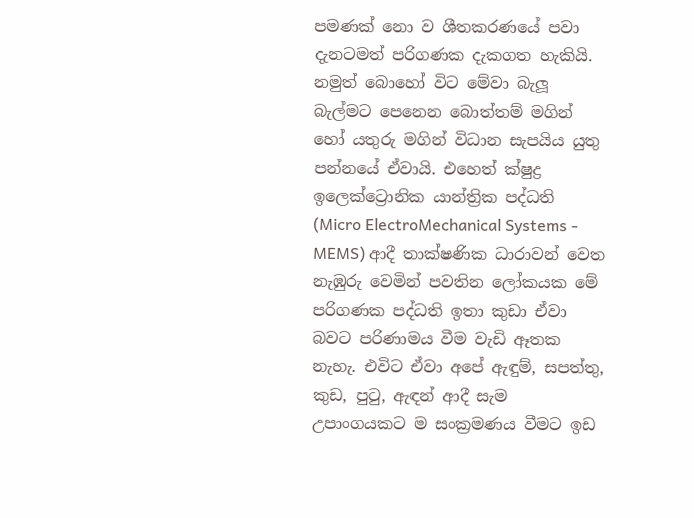පමණක්‌ නො ව ශීතකරණයේ පවා දැනටමත් පරිගණක දැකගත හැකියි. නමුත් බොහෝ විට මේවා බැලූ බැල්මට පෙනෙන බොත්තම් මගින් හෝ යතුරු මගින් විධාන සැපයිය යුතු පන්නයේ ඒවායි. එහෙත් ක්‌ෂුද්‍ර ඉලෙක්‌ට්‍රොනික යාන්ත්‍රික පද්ධති (Micro ElectroMechanical Systems - MEMS) ආදී තාක්‌ෂණික ධාරාවන් වෙත නැඹුරු වෙමින් පවතින ලෝකයක මේ පරිගණක පද්ධති ඉතා කුඩා ඒවා බවට පරිණාමය වීම වැඩි ඈතක නැහැ. එවිට ඒවා අපේ ඇඳුම්, සපත්තු, කුඩ, පුටු, ඇඳන් ආදී සැම උපාංගයකට ම සංක්‍රමණය වීමට ඉඩ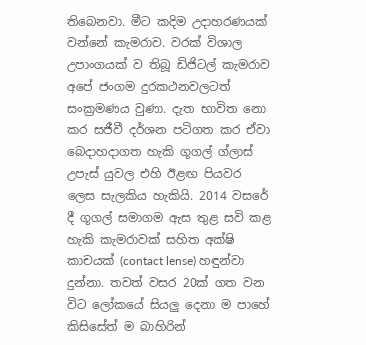තිබෙනවා. මීට කදිම උදාහරණයක්‌ වන්නේ කැමරාව. වරක්‌ විශාල උපාංගයක්‌ ව තිබූ ඩිජිටල් කැමරාව අපේ ජංගම දුරකථනවලටත් සංක්‍රමණය වුණා. දැත භාවිත නො කර සජීවී දර්ශන පටිගත කර ඒවා බෙදාහදාගත හැකි ගූගල් ග්ලාස්‌ උපැස්‌ යුවල එහි ඊළඟ පියවර ලෙස සැලකිය හැකියි. 2014 වසරේ දී ගූගල් සමාගම ඇස තුළ සවි කළ හැකි කැමරාවක්‌ සහිත අක්‌ෂි කාචයක්‌ (contact lense) හඳුන්වා දුන්නා. තවත් වසර 20ක්‌ ගත වන විට ලෝකයේ සියලු දෙනා ම පාහේ කිසිසේත් ම බාහිරින්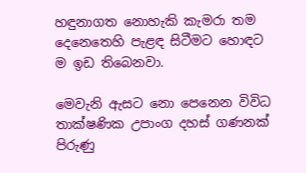හඳුනාගත නොහැකි කැමරා තම දෙනෙතෙහි පැළඳ සිටීමට හොඳට ම ඉඩ තිබෙනවා.

මෙවැනි ඇසට නො පෙනෙන විවිධ තාක්‌ෂණික උපාංග දහස්‌ ගණනක්‌ පිරුණු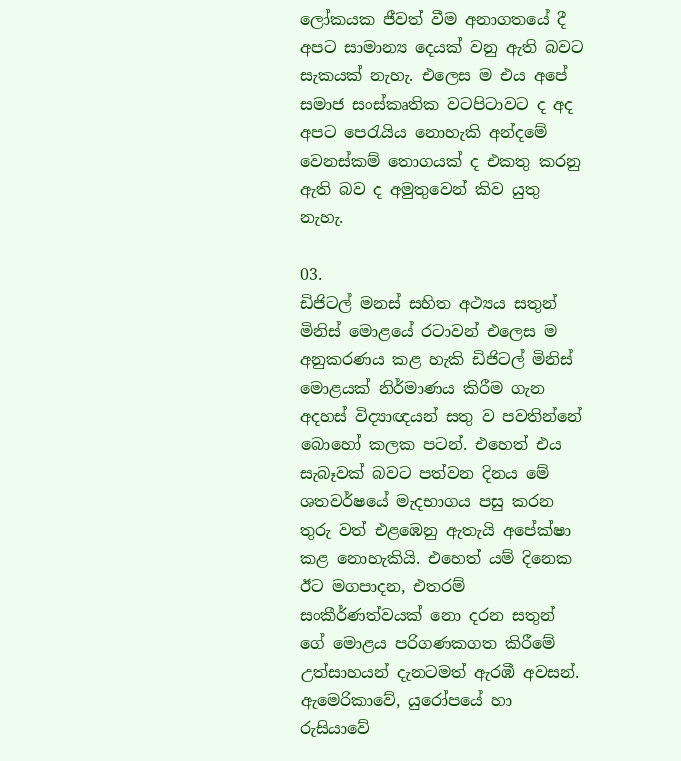ලෝකයක ජීවත් වීම අනාගතයේ දී අපට සාමාන්‍ය දෙයක්‌ වනු ඇති බවට සැකයක්‌ නැහැ. එලෙස ම එය අපේ සමාජ සංස්‌කෘතික වටපිටාවට ද අද අපට පෙරැයිය නොහැකි අන්දමේ වෙනස්‌කම් තොගයක්‌ ද එකතු කරනු ඇති බව ද අමුතුවෙන් කිව යුතු නැහැ.

03.
ඩිජිටල් මනස්‌ සහිත අථ්‍යය සතුන්
මිනිස්‌ මොළයේ රටාවන් එලෙස ම අනුකරණය කළ හැකි ඩිජිටල් මිනිස්‌ මොළයක්‌ නිර්මාණය කිරීම ගැන අදහස්‌ විද්‍යාඥයන් සතු ව පවතින්නේ බොහෝ කලක පටන්. එහෙත් එය සැබෑවක්‌ බවට පත්වන දිනය මේ ශතවර්ෂයේ මැදභාගය පසු කරන තුරු වත් එළඹෙනු ඇතැයි අපේක්‌ෂා කළ නොහැකියි. එහෙත් යම් දිනෙක ඊට මගපාදන, එතරම් සංකීර්ණත්වයක්‌ නො දරන සතුන් ගේ මොළය පරිගණකගත කිරීමේ උත්සාහයන් දැනටමත් ඇරඹී අවසන්. ඇමෙරිකාවේ, යුරෝපයේ හා රුසියාවේ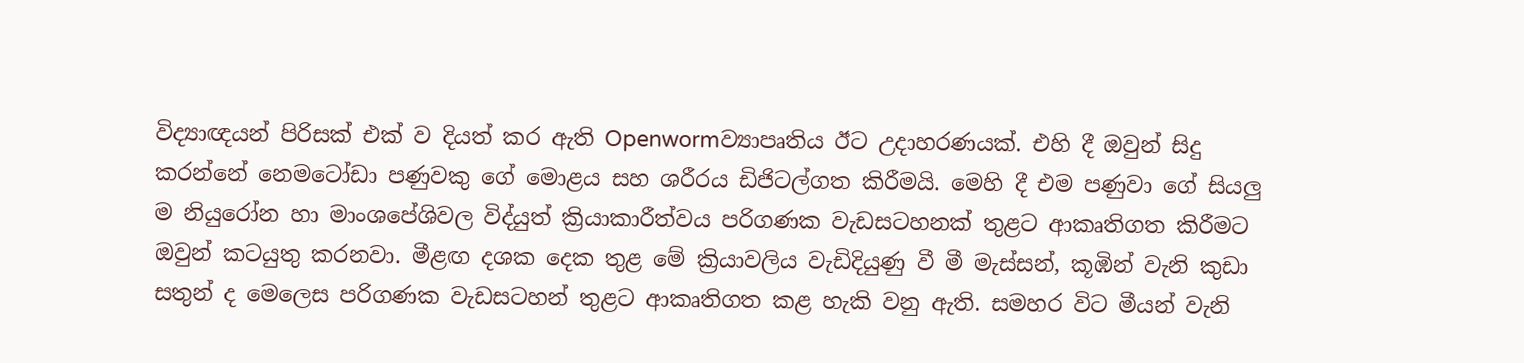විද්‍යාඥයන් පිරිසක්‌ එක්‌ ව දියත් කර ඇති Openwormව්‍යාපෘතිය ඊට උදාහරණයක්‌. එහි දී ඔවුන් සිදු කරන්නේ නෙමටෝඩා පණුවකු ගේ මොළය සහ ශරීරය ඩිජිටල්ගත කිරීමයි. මෙහි දී එම පණුවා ගේ සියලු ම නියුරෝන හා මාංශපේශිවල විද්යුත් ක්‍රියාකාරීත්වය පරිගණක වැඩසටහනක්‌ තුළට ආකෘතිගත කිරීමට ඔවුන් කටයුතු කරනවා. මීළඟ දශක දෙක තුළ මේ ක්‍රියාවලිය වැඩිදියුණු වී මී මැස්‌සන්, කූඹින් වැනි කුඩා සතුන් ද මෙලෙස පරිගණක වැඩසටහන් තුළට ආකෘතිගත කළ හැකි වනු ඇති. සමහර විට මීයන් වැනි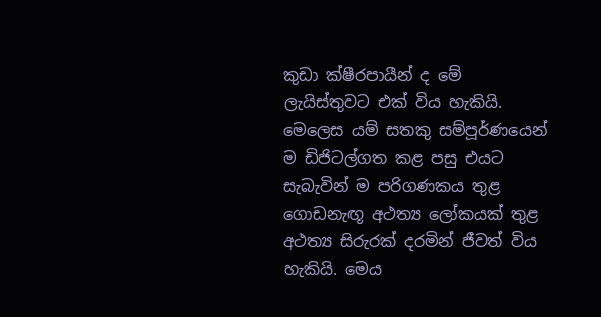කුඩා ක්‌ෂීරපායීන් ද මේ ලැයිස්‌තුවට එක්‌ විය හැකියි. මෙලෙස යම් සතකු සම්පූර්ණයෙන් ම ඩිජිටල්ගත කළ පසු එයට සැබැවින් ම පරිගණකය තුළ ගොඩනැඟූ අථත්‍ය ලෝකයක්‌ තුළ අථත්‍ය සිරුරක්‌ දරමින් ජීවත් විය හැකියි. මෙය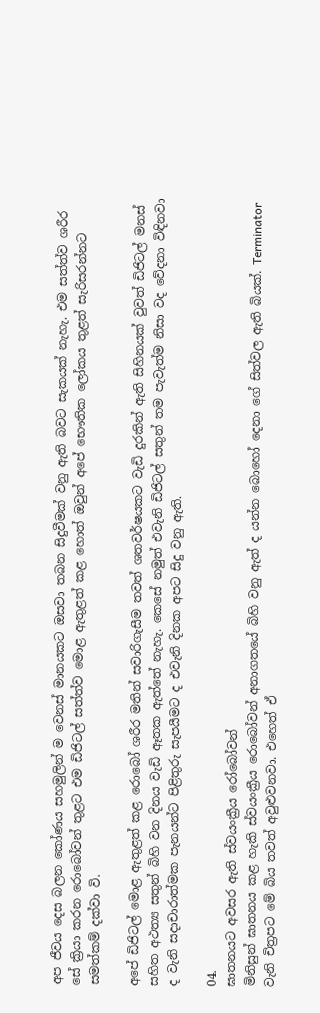අප ජීවය දෙස බලන කෝණය සහමුලින් ම වෙනස්‌ මානයකට ඔසවා තබන සිදුවීමක්‌ වනු ඇති බවට සැකයක්‌ නැහැ. එම සත්ත්ව ශරීර සේ ක්‍රියා කරන රොබෝවන් තුළට එම ඩිජිටල් සත්ත්ව මොළ ඇතුළත් කළ හොත් ඔවුන් අපේ භෞතික ලෝකය තුළත් සැරිසරන්නට සමත්කම් දක්‌වා වි.

අපේ ඩිජිටල් මොළ ඇතුළත් කළ රොබෝ ශරීර මතින් සවාරිගැසීම තවත් ශතවර්ෂයකට වැඩි දුරකින් ඇති සිහිනයක්‌ වුවත් ඩිජිටල් මනස්‌ සහිත අථත්‍ය සතුන් බිහි වන දිනය වැඩි ඈතක ඇත්තේ නැහැ. කෙසේ නමුත් එවැනි ඩිජිටල් සතුන් තම පැවැත්ම නිසා වද වේදනා විඳිනවා ද වැනි සදාචාරාත්මක පැනයන්ට පිළිතුරු සැපයීමට ද එවැනි දිනක අපට සිදු වනු ඇති.

04.
ඝාතනයට අවසර ඇති ස්‌වයංක්‍රීය රෝබෝවන්
මිනිසුන් ඝාතනය කළ හැකි ස්‌වයංක්‍රීය රොබෝවන් අනාගතයේ බිහි වනු ඇත් ද යන්න බොහෝ දෙනා ගේ සිත්වල ඇති බියක්‌. Terminator වැනි චිත්‍රපට මේ බිය තවත් අවුළුවනවා. එහෙත් ඒ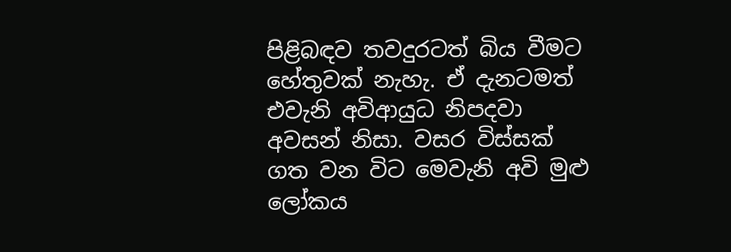පිළිබඳව තවදුරටත් බිය වීමට හේතුවක්‌ නැහැ. ඒ දැනටමත් එවැනි අවිආයුධ නිපදවා අවසන් නිසා. වසර විස්‌සක්‌ ගත වන විට මෙවැනි අවි මුළු ලෝකය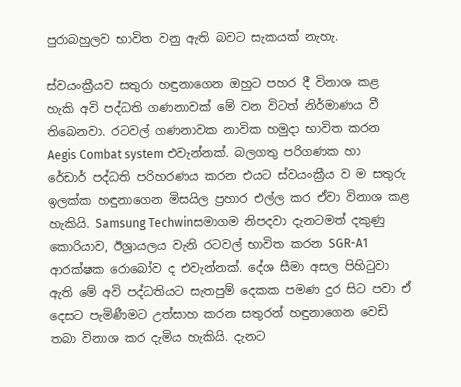පුරාබහුලව භාවිත වනු ඇති බවට සැකයක්‌ නැහැ.

ස්‌වයංක්‍රීයව සතුරා හඳුනාගෙන ඔහුට පහර දී විනාශ කළ හැකි අවි පද්ධති ගණනාවක්‌ මේ වන විටත් නිර්මාණය වී තිබෙනවා. රටවල් ගණනාවක නාවික හමුදා භාවිත කරන Aegis Combat system එවැන්නක්‌. බලගතු පරිගණක හා රේඩාර් පද්ධති පරිහරණය කරන එයට ස්‌වයංක්‍රීය ව ම සතුරු ඉලක්‌ක හඳුනාගෙන මිසයිල ප්‍රහාර එල්ල කර ඒවා විනාශ කළ හැකියි. Samsung Techwinසමාගම නිපදවා දැනටමත් දකුණු කොරියාව, ඊශ්‍රායලය වැනි රටවල් භාවිත කරන SGR-A1 ආරක්‌ෂක රොබෝව ද එවැන්නක්‌. දේශ සීමා අසල පිහිටුවා ඇති මේ අවි පද්ධතියට සැතපුම් දෙකක පමණ දුර සිට පවා ඒ දෙසට පැමිණීමට උත්සාහ කරන සතුරන් හඳුනාගෙන වෙඩි තබා විනාශ කර දැමිය හැකියි. දැනට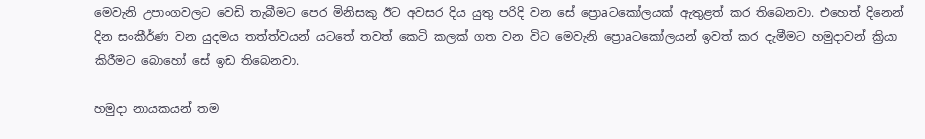මෙවැනි උපාංගවලට වෙඩි තැබීමට පෙර මිනිසකු ඊට අවසර දිය යුතු පරිදි වන සේ ප්‍රොaටකෝලයක්‌ ඇතුළත් කර තිබෙනවා. එහෙත් දිනෙන් දින සංකීර්ණ වන යුදමය තත්ත්වයන් යටතේ තවත් කෙටි කලක්‌ ගත වන විට මෙවැනි ප්‍රොaටකෝලයන් ඉවත් කර දැමීමට හමුදාවන් ක්‍රියා කිරීමට බොහෝ සේ ඉඩ තිබෙනවා.

හමුදා නායකයන් තම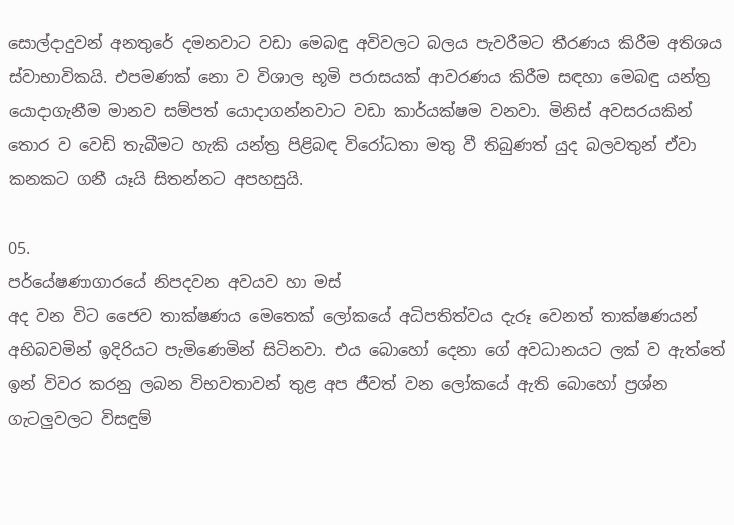සොල්දාදුවන් අනතුරේ දමනවාට වඩා මෙබඳු අවිවලට බලය පැවරීමට තීරණය කිරීම අතිශය ස්‌වාභාවිකයි. එපමණක්‌ නො ව විශාල භූමි පරාසයක්‌ ආවරණය කිරීම සඳහා මෙබඳු යන්ත්‍ර යොදාගැනීම මානව සම්පත් යොදාගන්නවාට වඩා කාර්යක්‌ෂම වනවා. මිනිස්‌ අවසරයකින් තොර ව වෙඩි තැබීමට හැකි යන්ත්‍ර පිළිබඳ විරෝධතා මතු වී තිබුණත් යුද බලවතුන් ඒවා කනකට ගනී යෑයි සිතන්නට අපහසුයි.

05.
පර්යේෂණාගාරයේ නිපදවන අවයව හා මස්‌
අද වන විට ජෛව තාක්‌ෂණය මෙතෙක්‌ ලෝකයේ අධිපතිත්වය දැරූ වෙනත් තාක්‌ෂණයන් අභිබවමින් ඉදිරියට පැමිණෙමින් සිටිනවා. එය බොහෝ දෙනා ගේ අවධානයට ලක්‌ ව ඇත්තේ ඉන් විවර කරනු ලබන විභවතාවන් තුළ අප ජීවත් වන ලෝකයේ ඇති බොහෝ ප්‍රශ්න ගැටලුවලට විසඳුම්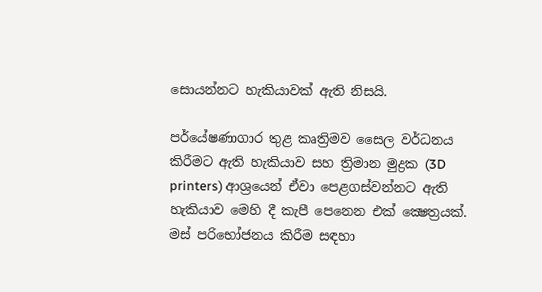සොයන්නට හැකියාවක්‌ ඇති නිසයි.

පර්යේෂණාගාර තුළ කෘත්‍රිමව සෛල වර්ධනය කිරීමට ඇති හැකියාව සහ ත්‍රිමාන මුද්‍රක (3D printers) ආශ්‍රයෙන් ඒවා පෙළගස්‌වන්නට ඇති හැකියාව මෙහි දී කැපී පෙනෙන එක්‌ ක්‍ෂෙත්‍රයක්‌. මස්‌ පරිභෝජනය කිරීම සඳහා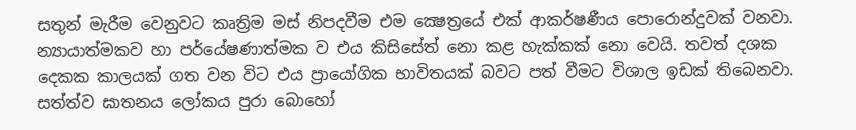සතුන් මැරීම වෙනුවට කෘත්‍රිම මස්‌ නිපදවීම එම ක්‍ෂෙත්‍රයේ එක්‌ ආකර්ෂණීය පොරොන්දුවක්‌ වනවා. න්‍යායාත්මකව හා පර්යේෂණාත්මක ව එය කිසිසේත් නො කළ හැක්‌කක්‌ නො වෙයි. තවත් දශක දෙකක කාලයක්‌ ගත වන විට එය ප්‍රායෝගික භාවිතයක්‌ බවට පත් වීමට විශාල ඉඩක්‌ තිබෙනවා. සත්ත්ව ඝාතනය ලෝකය පුරා බොහෝ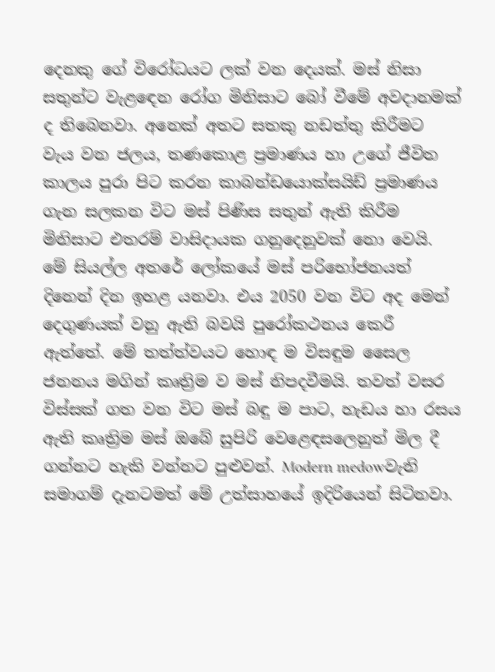දෙනකු ගේ විරෝධයට ලක්‌ වන දෙයක්‌. මස්‌ නිසා සතුන්ට වැළඳෙන රෝග මිනිසාට බෝ වීමේ අවදානමක්‌ ද තිබෙනවා. අනෙක්‌ අතට සතකු නඩත්තු කිරීමට වැය වන ජලය, තණකොළ ප්‍රමාණය හා උගේ ජීවිත කාලය පුරා පිට කරන කාබන්ඩයොක්‌සයිඩ් ප්‍රමාණය ගැන සලකන විට මස්‌ පිණිස සතුන් ඇති කිරීම මිනිසාට එතරම් වාසිදායක ගනුදෙනුවක්‌ නො වෙයි. මේ සියල්ල අතරේ ලෝකයේ මස්‌ පරිභෝජනයත් දිනෙන් දින ඉහළ යනවා. එය 2050 වන විට අද මෙන් දෙගුණයක්‌ වනු ඇති බවයි පුරෝකථනය කෙරී ඇත්තේ. මේ තත්ත්වයට හොඳ ම විසඳුම සෛල ජනනය මගින් කෘත්‍රිම ව මස්‌ නිපදවීමයි. තවත් වසර විස්‌සක්‌ ගත වන විට මස්‌ බඳු ම පාට, හැඩය හා රසය ඇති කෘත්‍රිම මස්‌ ඔබේ සුපිරි වෙළෙඳසලෙනුත් මිල දී ගන්නට හැකි වන්නට පුළුවන්. Modern medowවැනි සමාගම් දැනටමත් මේ උත්සාහයේ ඉදිරියෙන් සිටිනවා.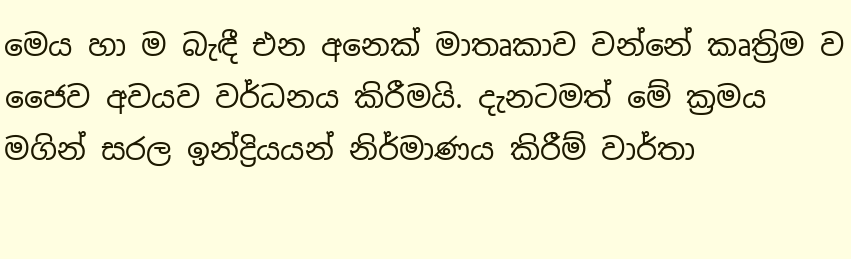මෙය හා ම බැඳී එන අනෙක්‌ මාතෘකාව වන්නේ කෘත්‍රිම ව ජෛව අවයව වර්ධනය කිරීමයි. දැනටමත් මේ ක්‍රමය මගින් සරල ඉන්ද්‍රියයන් නිර්මාණය කිරීම් වාර්තා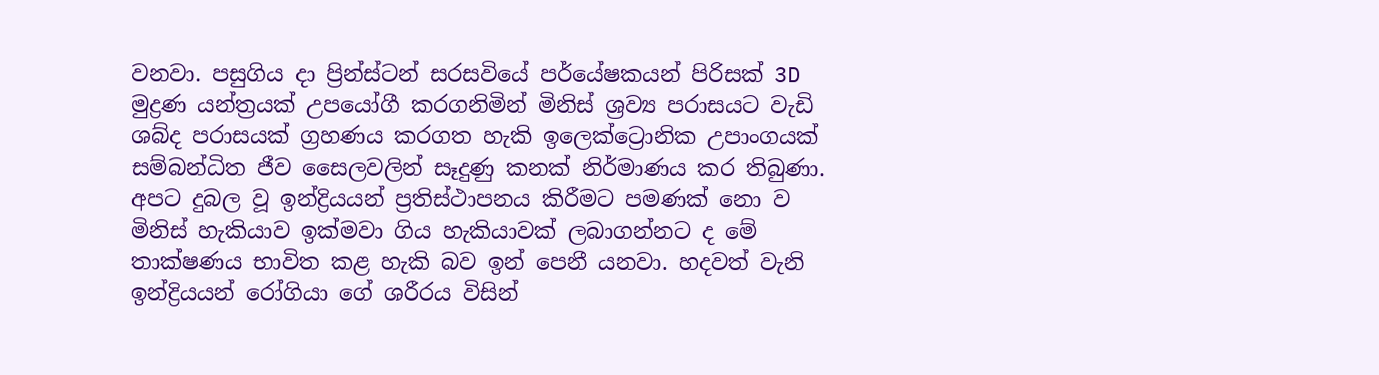වනවා. පසුගිය දා ප්‍රින්ස්‌ටන් සරසවියේ පර්යේෂකයන් පිරිසක්‌ 3D මුද්‍රණ යන්ත්‍රයක්‌ උපයෝගී කරගනිමින් මිනිස්‌ ශ්‍රව්‍ය පරාසයට වැඩි ශබ්ද පරාසයක්‌ ග්‍රහණය කරගත හැකි ඉලෙක්‌ට්‍රොනික උපාංගයක්‌ සම්බන්ධිත ජීව සෛලවලින් සෑදුණු කනක්‌ නිර්මාණය කර තිබුණා. අපට දුබල වූ ඉන්ද්‍රියයන් ප්‍රතිස්‌ථාපනය කිරීමට පමණක්‌ නො ව මිනිස්‌ හැකියාව ඉක්‌මවා ගිය හැකියාවක්‌ ලබාගන්නට ද මේ තාක්‌ෂණය භාවිත කළ හැකි බව ඉන් පෙනී යනවා. හදවත් වැනි ඉන්ද්‍රියයන් රෝගියා ගේ ශරීරය විසින්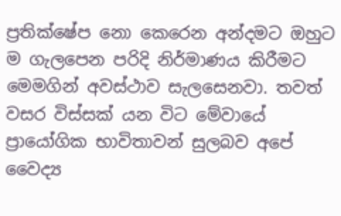ප්‍රතික්‌ෂේප නො කෙරෙන අන්දමට ඔහුට ම ගැලපෙන පරිදි නිර්මාණය කිරීමට මෙමගින් අවස්‌ථාව සැලසෙනවා. තවත් වසර විස්‌සක්‌ යන විට මේවායේ ප්‍රායෝගික භාවිතාවන් සුලබව අපේ වෛද්‍ය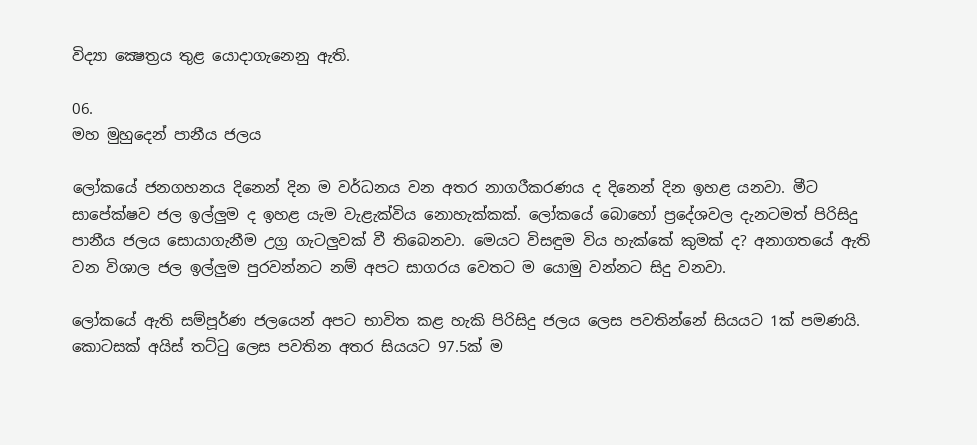විද්‍යා ක්‍ෂෙත්‍රය තුළ යොදාගැනෙනු ඇති.

06.
මහ මුහුදෙන් පානීය ජලය

ලෝකයේ ජනගහනය දිනෙන් දින ම වර්ධනය වන අතර නාගරීකරණය ද දිනෙන් දින ඉහළ යනවා. මීට සාපේක්‌ෂව ජල ඉල්ලුම ද ඉහළ යැම වැළැක්‌විය නොහැක්‌කක්‌. ලෝකයේ බොහෝ ප්‍රදේශවල දැනටමත් පිරිසිදු පානීය ජලය සොයාගැනීම උග්‍ර ගැටලුවක්‌ වී තිබෙනවා. මෙයට විසඳුම විය හැක්‌කේ කුමක්‌ ද? අනාගතයේ ඇති වන විශාල ජල ඉල්ලුම පුරවන්නට නම් අපට සාගරය වෙතට ම යොමු වන්නට සිදු වනවා.

ලෝකයේ ඇති සම්පූර්ණ ජලයෙන් අපට භාවිත කළ හැකි පිරිසිදු ජලය ලෙස පවතින්නේ සියයට 1ක්‌ පමණයි. කොටසක්‌ අයිස්‌ තට්‌ටු ලෙස පවතින අතර සියයට 97.5ක්‌ ම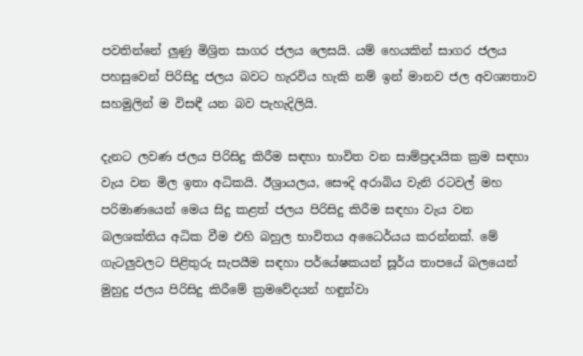පවතින්නේ ලුණු මිශ්‍රිත සාගර ජලය ලෙසයි. යම් හෙයකින් සාගර ජලය පහසුවෙන් පිරිසිදු ජලය බවට හැරවිය හැකි නම් ඉන් මානව ජල අවශ්‍යතාව සහමුලින් ම විසඳී යන බව පැහැදිලියි.

දැනට ලවණ ජලය පිරිසිදු කිරීම සඳහා භාවිත වන සාම්ප්‍රදායික ක්‍රම සඳහා වැය වන මිල ඉතා අධිකයි. ඊශ්‍රායලය, සෞදි අරාබිය වැනි රටවල් මහ පරිමාණයෙන් මෙය සිදු කළත් ජලය පිරිසිදු කිරීම සඳහා වැය වන බලශක්‌තිය අධික වීම එහි බහුල භාවිතය අධෛර්යය කරන්නක්‌. මේ ගැටලුවලට පිළිතුරු සැපයීම සඳහා පර්යේෂකයන් සූර්ය තාපයේ බලයෙන් මුහුදු ජලය පිරිසිදු කිරීමේ ක්‍රමවේදයන් හඳුන්වා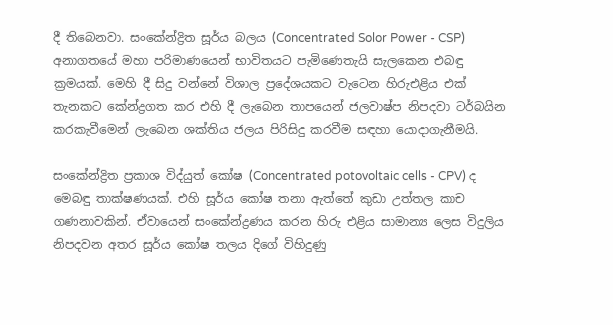දී තිබෙනවා. සංකේන්ද්‍රිත සූර්ය බලය (Concentrated Solor Power - CSP) අනාගතයේ මහා පරිමාණයෙන් භාවිතයට පැමිණෙතැයි සැලකෙන එබඳු ක්‍රමයක්‌. මෙහි දී සිදු වන්නේ විශාල ප්‍රදේශයකට වැටෙන හිරුඑළිය එක්‌ තැනකට කේන්ද්‍රගත කර එහි දී ලැබෙන තාපයෙන් ජලවාෂ්ප නිපදවා ටර්බයින කරකැවීමෙන් ලැබෙන ශක්‌තිය ජලය පිරිසිදු කරවීම සඳහා යොදාගැනීමයි.

සංකේන්ද්‍රිත ප්‍රකාශ විද්යුත් කෝෂ (Concentrated potovoltaic cells - CPV) ද මෙබඳු තාක්‌ෂණයක්‌. එහි සූර්ය කෝෂ තනා ඇත්තේ කුඩා උත්තල කාච ගණනාවකින්. ඒවායෙන් සංකේන්ද්‍රණය කරන හිරු එළිය සාමාන්‍ය ලෙස විදුලිය නිපදවන අතර සූර්ය කෝෂ තලය දිගේ විහිදුණු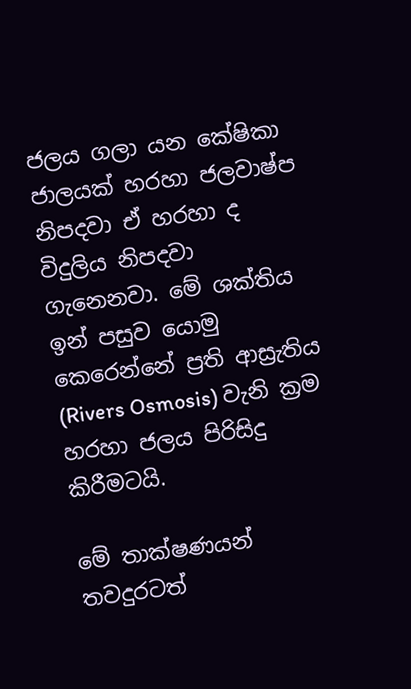ජලය ගලා යන කේෂිකා ජාලයක්‌ හරහා ජලවාෂ්ප නිපදවා ඒ හරහා ද විදුලිය නිපදවා ගැනෙනවා. මේ ශක්‌තිය ඉන් පසුව යොමු කෙරෙන්නේ ප්‍රති ආස්‍රැතිය (Rivers Osmosis) වැනි ක්‍රම හරහා ජලය පිරිසිදු කිරීමටයි.

මේ තාක්‌ෂණයන් තවදුරටත්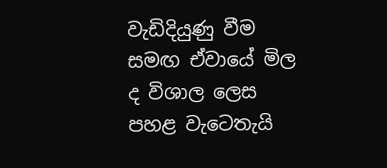වැඩිදියුණු වීම සමඟ ඒවායේ මිල ද විශාල ලෙස පහළ වැටෙතැයි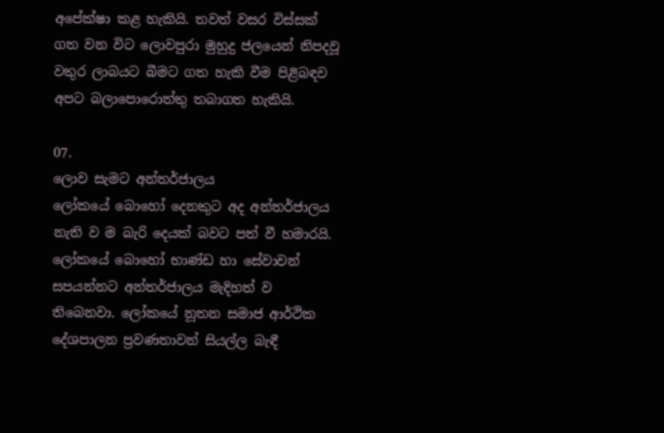අපේක්‌ෂා කළ හැකියි. තවත් වසර විස්‌සක්‌ ගත වන විට ලොවපුරා මුහුදු ජලයෙන් නිපදවූ වතුර ලාබයට බීමට ගත හැකි වීම පිළිබඳව අපට බලාපොරොත්තු තබාගත හැකියි.

07.
ලොව සැමට අන්තර්ජාලය
ලෝකයේ බොහෝ දෙනකුට අද අන්තර්ජාලය නැති ව ම බැරි දෙයක්‌ බවට පත් වී හමාරයි. ලෝකයේ බොහෝ භාණ්‌ඩ හා සේවාවන් සපයන්නට අන්තර්ජාලය මැදිහත් ව තිබෙනවා. ලෝකයේ නූතන සමාජ ආර්ථික දේශපාලන ප්‍රවණතාවන් සියල්ල බැඳී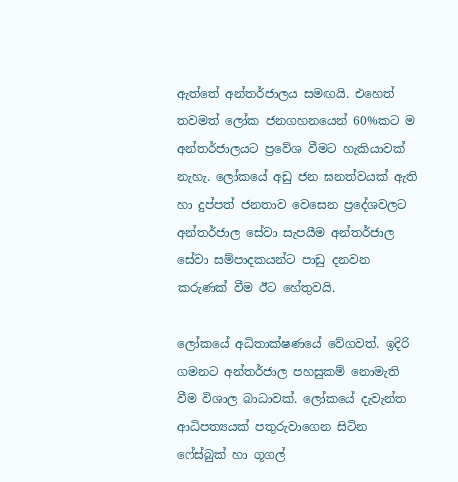ඇත්තේ අන්තර්ජාලය සමඟයි. එහෙත් තවමත් ලෝක ජනගහනයෙන් 60%කට ම අන්තර්ජාලයට ප්‍රවේශ වීමට හැකියාවක්‌ නැහැ. ලෝකයේ අඩු ජන ඝනත්වයක්‌ ඇති හා දුප්පත් ජනතාව වෙසෙන ප්‍රදේශවලට අන්තර්ජාල සේවා සැපයීම අන්තර්ජාල සේවා සම්පාදකයන්ට පාඩු දනවන කරුණක්‌ වීම ඊට හේතුවයි.

ලෝකයේ අධිතාක්‌ෂණයේ වේගවත්. ඉදිරි ගමනට අන්තර්ජාල පහසුකම් නොමැති වීම විශාල බාධාවක්‌. ලෝකයේ දැවැන්ත ආධිපත්‍යයක්‌ පතුරුවාගෙන සිටින ෆේස්‌බුක්‌ හා ගූගල්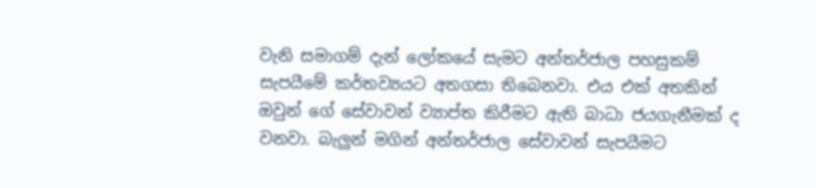වැනි සමාගම් දැන් ලෝකයේ සැමට අන්තර්ජාල පහසුකම් සැපයීමේ කර්තව්‍යයට අතගසා තිබෙනවා. එය එක්‌ අතකින් ඔවුන් ගේ සේවාවන් ව්‍යාප්ත කිරීමට ඇති බාධා ජයගැනීමක්‌ ද වනවා. බැලුන් මගින් අන්තර්ජාල සේවාවන් සැපයීමට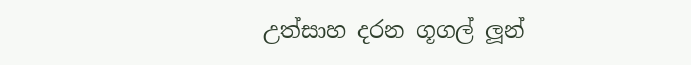උත්සාහ දරන ගූගල් ලූන්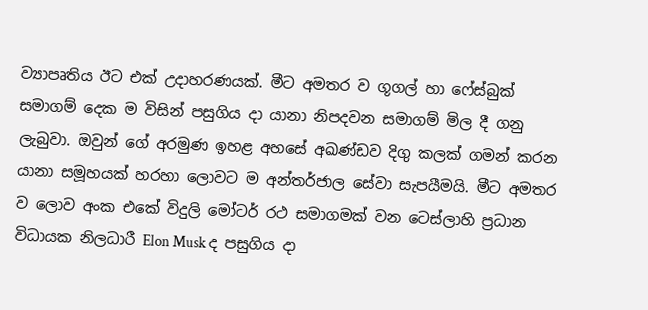ව්‍යාපෘතිය ඊට එක්‌ උදාහරණයක්‌. මීට අමතර ව ගූගල් හා ෆේස්‌බුක්‌ සමාගම් දෙක ම විසින් පසුගිය දා යානා නිපදවන සමාගම් මිල දී ගනු ලැබුවා. ඔවුන් ගේ අරමුණ ඉහළ අහසේ අඛණ්‌ඩව දිගු කලක්‌ ගමන් කරන යානා සමූහයක්‌ හරහා ලොවට ම අන්තර්ජාල සේවා සැපයීමයි. මීට අමතර ව ලොව අංක එකේ විදුලි මෝටර් රථ සමාගමක්‌ වන ටෙස්‌ලාහි ප්‍රධාන විධායක නිලධාරී Elon Musk ද පසුගිය දා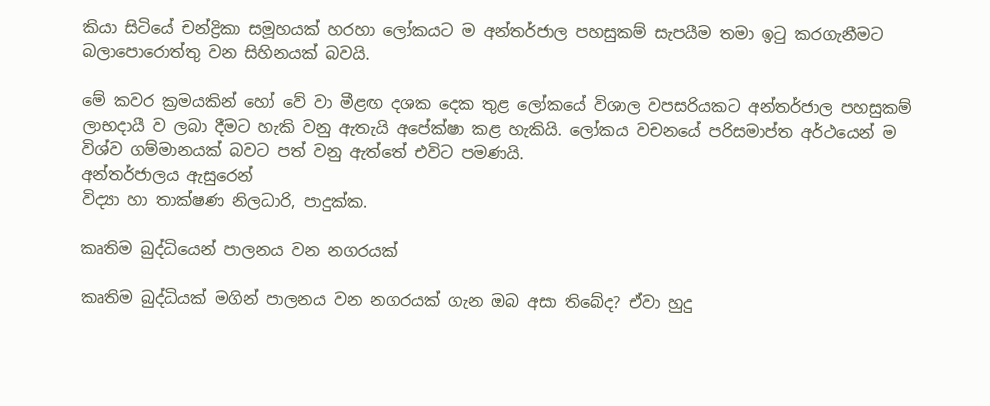කියා සිටියේ චන්ද්‍රිකා සමූහයක්‌ හරහා ලෝකයට ම අන්තර්ජාල පහසුකම් සැපයීම තමා ඉටු කරගැනීමට බලාපොරොත්තු වන සිහිනයක්‌ බවයි.

මේ කවර ක්‍රමයකින් හෝ වේ වා මීළඟ දශක දෙක තුළ ලෝකයේ විශාල වපසරියකට අන්තර්ජාල පහසුකම් ලාභදායී ව ලබා දීමට හැකි වනු ඇතැයි අපේක්‌ෂා කළ හැකියි. ලෝකය වචනයේ පරිසමාප්ත අර්ථයෙන් ම විශ්ව ගම්මානයක්‌ බවට පත් වනු ඇත්තේ එවිට පමණයි.
අන්තර්ජාලය ඇසුරෙන්
විද්‍යා හා තාක්ෂණ නිලධාරි, පාදුක්ක.

කෘතිම බුද්ධියෙන් පාලනය වන නගරයක්

කෘතිම බුද්ධියක් මගින් පාලනය වන නගරයක් ගැන ඔබ අසා තිබේද? ඒවා හුදු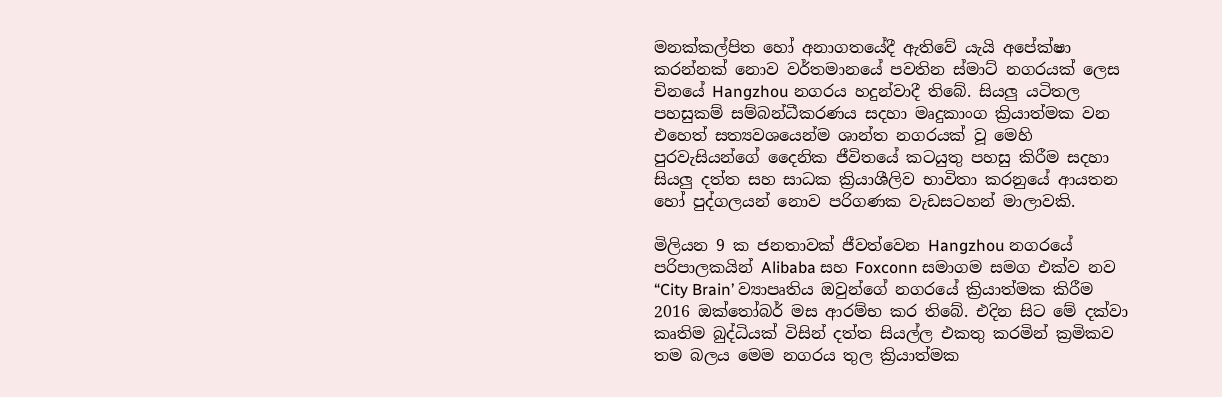මනක්කල්පිත හෝ අනාගතයේදී ඇතිවේ යැයි අපේක්ෂා කරන්නක් නොව වර්තමානයේ පවතින ස්මාට් නගරයක් ලෙස චිනයේ Hangzhou නගරය හදුන්වාදී තිබේ. සියලු යටිතල පහසුකම් සම්බන්ධීකරණය සදහා මෘදුකාංග ක්‍රියාත්මක වන එහෙත් සත්‍යවශයෙන්ම ශාන්ත නගරයක් වූ මෙහි පුරවැසියන්ගේ දෛනික ජීවිතයේ කටයුතු පහසු කිරීම සදහා සියලු දත්ත සහ සාධක ක්‍රියාශීලිව භාවිතා කරනුයේ ආයතන හෝ පුද්ගලයන් නොව පරිගණක වැඩසටහන් මාලාවකි.

මිලියන 9 ක ජනතාවක් ජීවත්වෙන Hangzhou නගරයේ පරිපාලකයින් Alibaba සහ Foxconn සමාගම සමග එක්ව නව “City Brain’ ව්‍යාපෘතිය ඔවුන්ගේ නගරයේ ක්‍රියාත්මක කිරීම 2016 ඔක්තෝබර් මස ආරම්භ කර තිබේ. එදින සිට මේ දක්වා කෘතිම බුද්ධියක් විසින් දත්ත සියල්ල එකතු කරමින් ක්‍රමිකව තම බලය මෙම නගරය තුල ක්‍රියාත්මක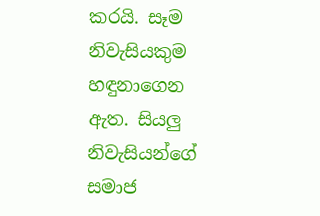කරයි. සෑම නිවැසියකුම හඳුනාගෙන ඇත. සියලු නිවැසියන්ගේ සමාජ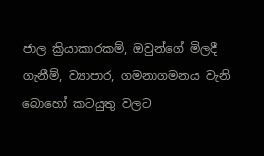ජාල ක්‍රියාකාරකම්, ඔවුන්ගේ මිලදී ගැනීම්, ව්‍යාපාර, ගමනාගමනය වැනි බොහෝ කටයුතු වලට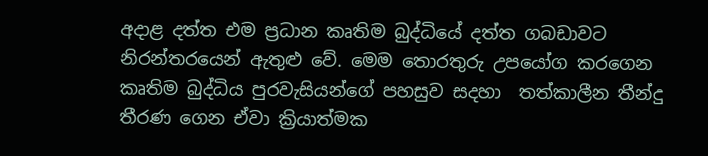අදාළ දත්ත එම ප්‍රධාන කෘතිම බුද්ධියේ දත්ත ගබඩාවට නිරන්තරයෙන් ඇතුළු වේ. මෙම තොරතුරු උපයෝග කරගෙන කෘතිම බුද්ධිය පුරවැසියන්ගේ පහසුව සදහා  තත්කාලීන තීන්දු තීරණ ගෙන ඒවා ක්‍රියාත්මක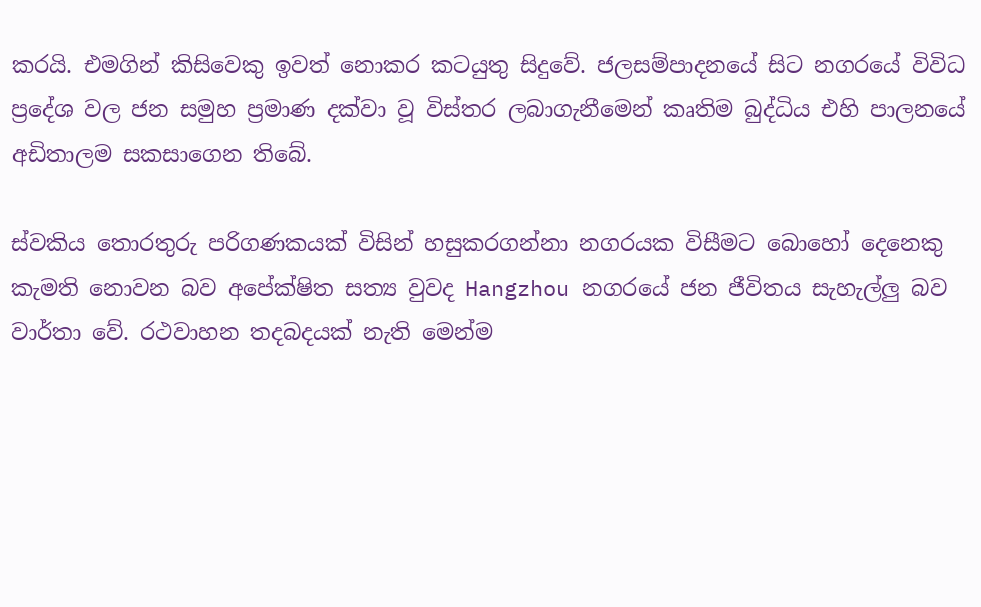කරයි. එමගින් කිසිවෙකු ඉවත් නොකර කටයුතු සිදුවේ. ජලසම්පාදනයේ සිට නගරයේ විවිධ ප්‍රදේශ වල ජන සමුහ ප්‍රමාණ දක්වා වූ විස්තර ලබාගැනීමෙන් කෘතිම බුද්ධිය එහි පාලනයේ අඩිතාලම සකසාගෙන තිබේ.

ස්වකිය තොරතුරු පරිගණකයක් විසින් හසුකරගන්නා නගරයක විසීමට බොහෝ දෙනෙකු කැමති නොවන බව අපේක්ෂිත සත්‍ය වුවද Hangzhou නගරයේ ජන ජීවිතය සැහැල්ලු බව වාර්තා වේ. රථවාහන තදබදයක් නැති මෙන්ම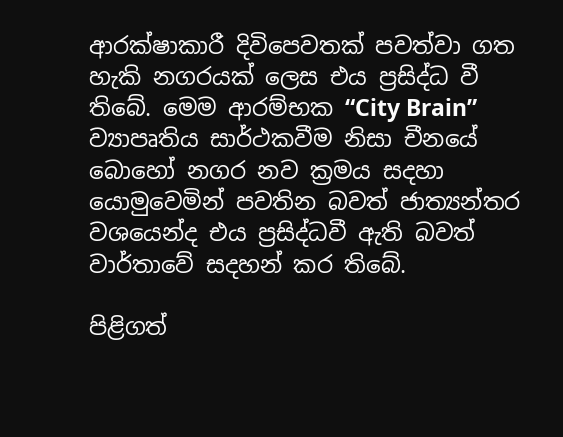ආරක්ෂාකාරී දිවිපෙවතක් පවත්වා ගත හැකි නගරයක් ලෙස එය ප්‍රසිද්ධ වී තිබේ. මෙම ආරම්භක “City Brain” ව්‍යාපෘතිය සාර්ථකවීම නිසා චීනයේ බොහෝ නගර නව ක්‍රමය සදහා යොමුවෙමින් පවතින බවත් ජාත්‍යන්තර වශයෙන්ද එය ප්‍රසිද්ධවී ඇති බවත් වාර්තාවේ සදහන් කර තිබේ.

පිළිගත්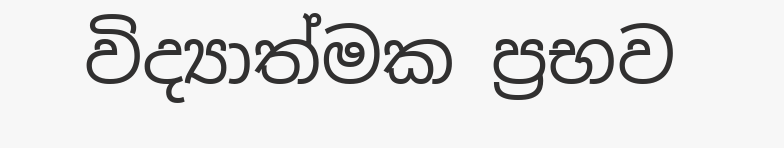විද්‍යාත්මක ප්‍රභව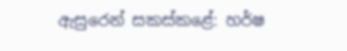ඇසුරෙන් සකස්කළේ: හර්ෂ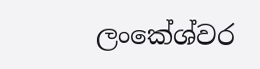ලංකේශ්වර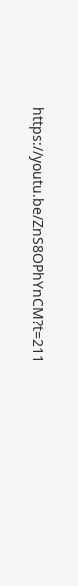https://youtu.be/ZnS8OPhYnCM?t=211